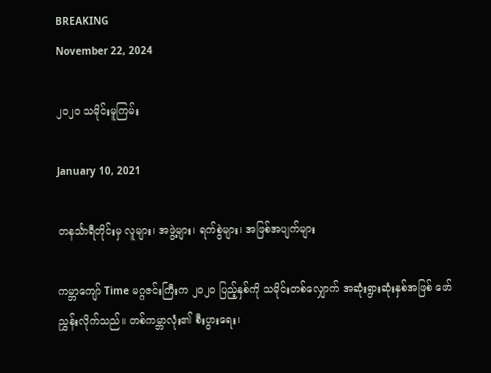BREAKING
November 22, 2024

၂၀၂၀ သမိုင်းမူကြမ်း

January 10, 2021

တနင်္သာရီတိုင်းမှ လူများ၊ အဖွဲ့များ၊ ရက်စွဲများ၊ အဖြစ်အပျက်များ

ကမ္ဘာကျော် Time မဂ္ဂဇင်းကြီးက ၂၀၂၀ ပြည့်နှစ်ကို သမိုင်းတစ်လျှောက် အဆုံးရွားဆုံးနှစ်အဖြစ် ဖော်ညွှန်းလိုက်သည်။ တစ်ကမ္ဘာလုံး၏ စီးပွားရေး၊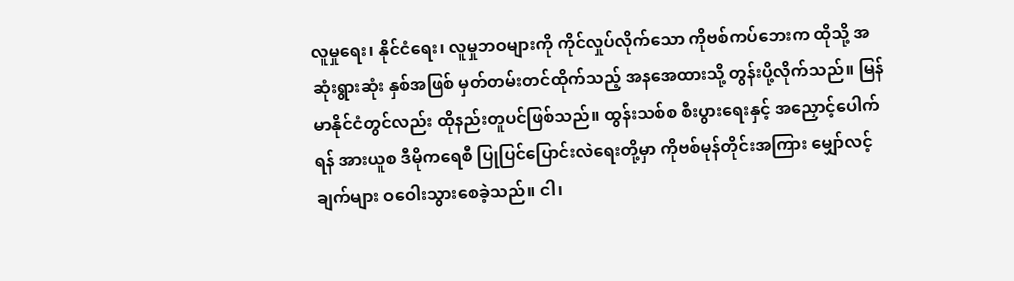လူမှုရေး၊ နိုင်ငံရေး၊ လူမှုဘဝများကို ကိုင်လှုပ်လိုက်သော ကိုဗစ်ကပ်ဘေးက ထိုသို့ အဆုံးရွားဆုံး နှစ်အဖြစ် မှတ်တမ်းတင်ထိုက်သည့် အနအေထားသို့ တွန်းပို့လိုက်သည်။ မြန်မာနိုင်ငံတွင်လည်း ထိုနည်းတူပင်ဖြစ်သည်။ ထွန်းသစ်စ စီးပွားရေးနှင့် အညှောင့်ပေါက်ရန် အားယူစ ဒီမိုကရေစီ ပြုပြင်ပြောင်းလဲရေးတို့မှာ ကိုဗစ်မုန်တိုင်းအကြား မျှော်လင့်ချက်များ ဝဝေါးသွားစေခဲ့သည်။ ငါ၊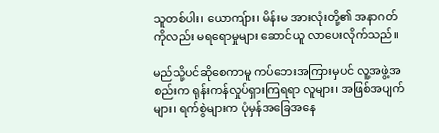သူတစ်ပါး၊ ယောကျ်ား၊ မိန်းမ အားလုံးတို့၏ အနာဂတ်ကိုလည်း မရရောမှုများ ဆောင်ယူ လာပေးလိုက်သည်။

မည်သို့ပင်ဆိုစေကာမူ ကပ်ဘေးအကြားမှပင် လူ့အဖွဲ့အစည်းက ရုန်းကန်လှုပ်ရှားကြရရာ လူများ၊ အဖြစ်အပျက်များ၊ ရက်စွဲများက ပုံမှန်အခြေအနေ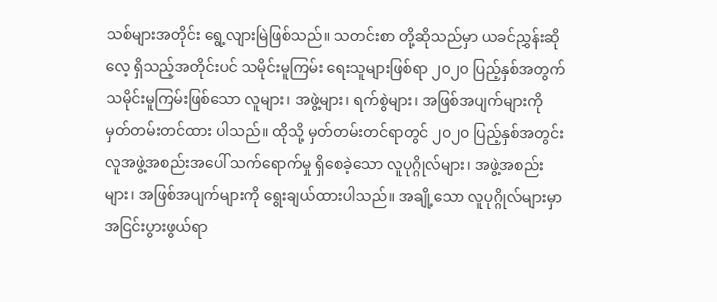သစ်များအတိုင်း ရွေ့လျားမြဲဖြစ်သည်။ သတင်းစာ တို့ဆိုသည်မှာ ယခင်ညွှန်းဆိုလေ့ ရှိသည့်အတိုင်းပင် သမိုင်းမူကြမ်း ရေးသူများဖြစ်ရာ ၂၀၂၀ ပြည့်နှစ်အတွက် သမိုင်းမူကြမ်းဖြစ်သော လူများ၊ အဖွဲ့များ၊ ရက်စွဲများ၊ အဖြစ်အပျက်များကို မှတ်တမ်းတင်ထား ပါသည်။ ထိုသို့ မှတ်တမ်းတင်ရာတွင် ၂၀၂၀ ပြည့်နှစ်အတွင်း လူအဖွဲ့အစည်းအပေါ် သက်ရောက်မှု ရှိစေခဲ့သော လူပုဂ္ဂိုလ်များ၊ အဖွဲ့အစည်းများ၊ အဖြစ်အပျက်များကို ရွေးချယ်ထားပါသည်။ အချို့သော လူပုဂ္ဂိုလ်များမှာ အငြင်းပွားဖွယ်ရာ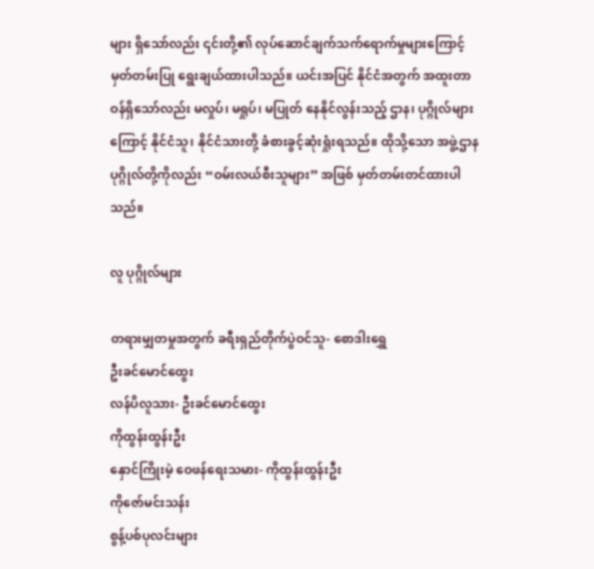များ ရှိသော်လည်း ၎င်းတို့၏ လုပ်ဆောင်ချက်သက်ရောက်မှုများကြောင့် မှတ်တမ်းပြု ရွေးချယ်ထားပါသည်။ ယင်းအပြင် နိုင်ငံအတွက် အထူးတာဝန်ရှိသော်လည်း မလှုပ်၊ မရှုပ်၊ မပြုတ် နေနိုင်လွန်းသည့် ဌာန၊ ပုဂ္ဂိုလ်များကြောင့် နိုင်ငံသူ၊ နိုင်ငံသားတို့ ခံစားခွင့်ဆုံးရှုံးရသည်။ ထိုသို့သော အဖွဲ့ဌာနပုဂ္ဂိုလ်တို့ကိုလည်း “ဝမ်းလယ်စီးသူများ” အဖြစ် မှတ်တမ်းတင်ထားပါသည်။

လူ ပုဂ္ဂိုလ်များ

တရားမျှတမှုအတွက် ခရီးရှည်တိုက်ပွဲဝင်သူ- စောဒါးရွှေ
ဦးခင်မောင်ထွေး
လန်ပိလူသား- ဦးခင်မောင်ထွေး
ကိုထွန်းထွန်းဦး
နှောင်ကြိုးမဲ့ ဝေဖန်ရေးသမား- ကိုထွန်းထွန်းဦး
ကိုဇော်မင်းသန်း
စွန့်ပစ်ပုလင်းများ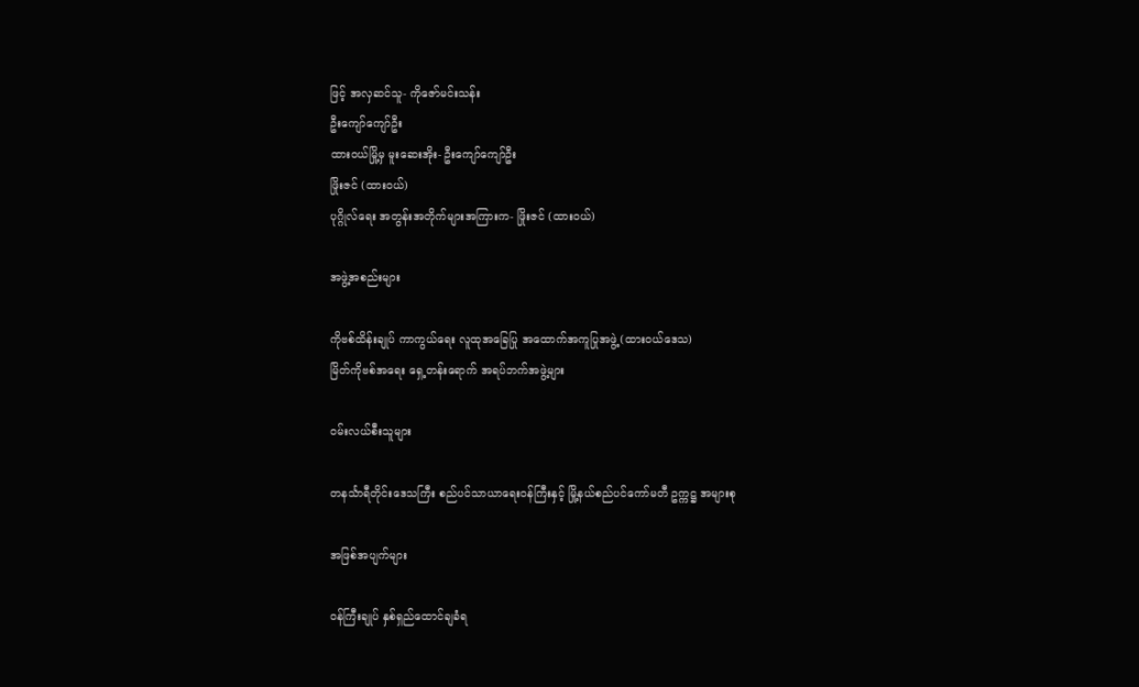ဖြင့် အလှဆင်သူ- ကိုဇော်မင်းသန်း
ဦးကျော်ကျော်ဦး
ထားဝယ်မြို့မှ မူးဆေးအိုး- ဦးကျော်ကျော်ဦး
ဖြိုးဇင် (ထားဝယ်)
ပုဂ္ဂိုလ်ရေး အတွန်းအတိုက်များအကြားက- ဖြိုးဇင် (ထားဝယ်)

အဖွဲ့အစည်းများ

ကိုဗစ်ထိန်းချုပ် ကာကွယ်ရေး လူထုအခြေပြု အထောက်အကူပြုအဖွဲ့ (ထားဝယ်ဒေသ)
မြိတ်ကိုဗစ်အရေး ရှေ့တန်းရောက် အရပ်ဘက်အဖွဲ့များ

၀မ်းလယ်စီးသူများ

တနင်္သာရီတိုင်းဒေသကြီး စည်ပင်သာယာရေးဝန်ကြီးနှင့် မြို့နယ်စည်ပင်ကော်မတီ ဥက္ကဋ္ဌ အများစု

အဖြစ်အပျက်များ

၀န်ကြီးချုပ် နှစ်ရှည်ထောင်ချခံရ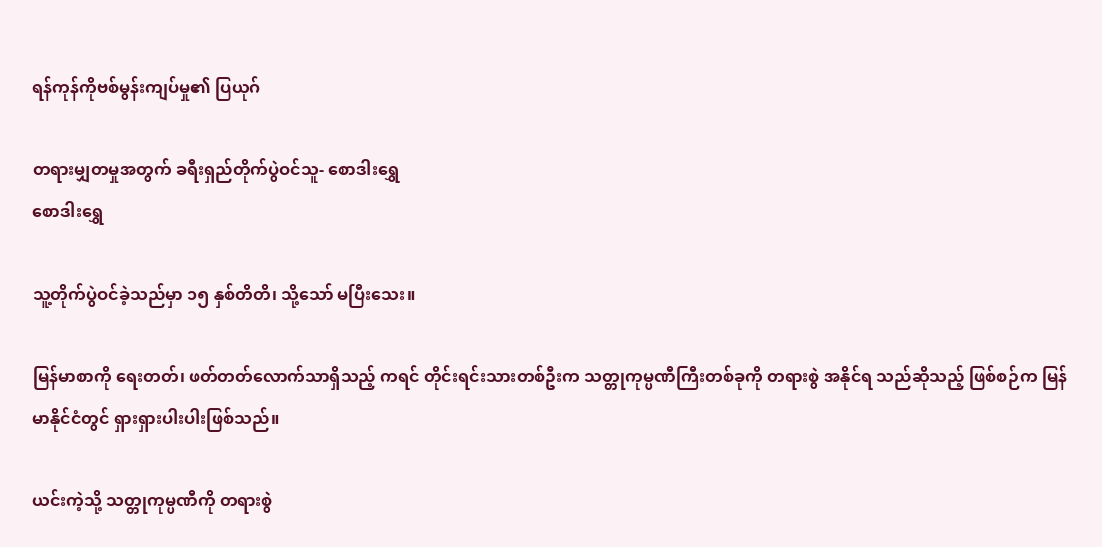ရန်ကုန်ကိုဗစ်မွန်းကျပ်မှု၏ ပြယုဂ်

တရားမျှတမှုအတွက် ခရီးရှည်တိုက်ပွဲဝင်သူ- စောဒါးရွှေ
စောဒါးရွှေ

သူ့တိုက်ပွဲဝင်ခဲ့သည်မှာ ၁၅ နှစ်တိတိ၊ သို့သော် မပြီးသေး။

မြန်မာစာကို ရေးတတ်၊ ဖတ်တတ်လောက်သာရှိသည့် ကရင် တိုင်းရင်းသားတစ်ဦးက သတ္တုကုမ္ပဏီကြီးတစ်ခုကို တရားစွဲ အနိုင်ရ သည်ဆိုသည့် ဖြစ်စဉ်က မြန်မာနိုင်ငံတွင် ရှားရှားပါးပါးဖြစ်သည်။

ယင်းကဲ့သို့ သတ္တုကုမ္ပဏီကို တရားစွဲ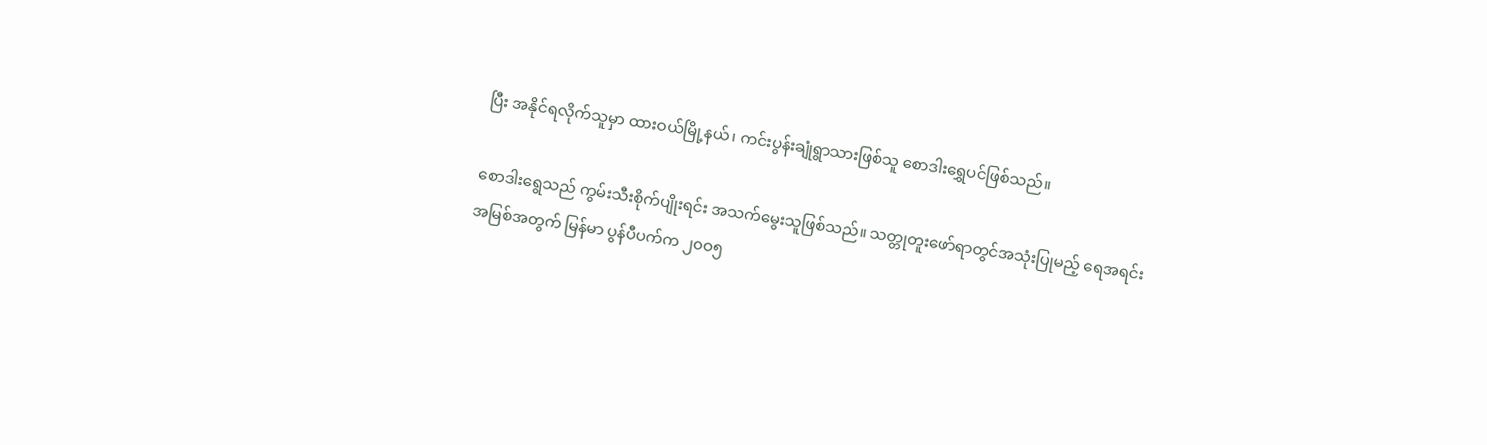ပြီး အနိုင်ရလိုက်သူမှာ ထားဝယ်မြို့နယ်၊ ကင်းပွန်းချုံရွာသားဖြစ်သူ စောဒါးရွှေပင်ဖြစ်သည်။

စောဒါးရွေသည် ကွမ်းသီးစိုက်ပျိုးရင်း အသက်မွေးသူဖြစ်သည်။ သတ္တုတူးဖော်ရာတွင်အသုံးပြုမည့် ရေအရင်းအမြစ်အတွက် မြန်မာ ပွန်ပီပက်က ၂၀ဝ၅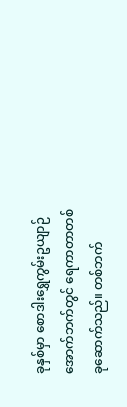ခုနှစ်မှာ စောဒါးရွှေကွမ်းဥယျာဉ်အောက်ဘက်တွင် ရေကာတာတစ်ခုဆောက်သည်။ တစ်ဘက်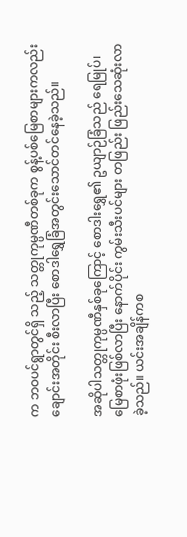က ဘဝပင်ရွာတွင်ရှိ သည့် သတ္တုကုမ္ပဏီတစ်ခုက စွန့်ပစ်မြေစာများကလည်း ချောင်းအတိုင်း စီးလာပြီး စောဒါရွှေခြံအတွင်းသောင်တင်နေခဲ့သည်။

အဆိုပါသတ္တုကုမ္ပဏီနှစ်ခုကြောင့် စောဒါးရွှေ၏ ဥယျာဉ်ခြံသည် ရေမြုပ်၊ မြေစာဖုံးဖြစ်လာပြီး နောက်ပိုင်း ကွမ်းသီးပင်များ တဖြည်း ဖြည်းသေဆုံးလာခဲ့သည်။ ယင်းအချိန်ကစ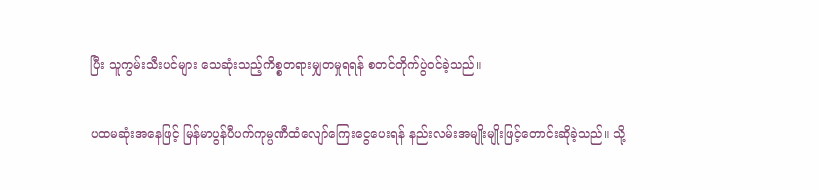ပြီး သူကွမ်းသီးပင်များ သေဆုံးသည့်ကိစ္စတရားမျှတမှုရရန် စတင်တိုက်ပွဲဝင်ခဲ့သည်။

ပထမဆုံးအနေဖြင့် မြန်မာပွန်ပီပက်ကုမ္ပဏီထံလျော်ကြေးငွေပေးရန် နည်းလမ်းအမျိုးမျိုးဖြင့်တောင်းဆိုခဲ့သည်။ သို့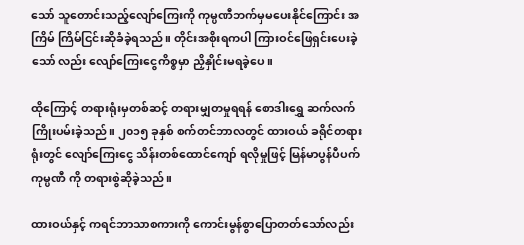သော် သူတောင်းသည့်လျော်ကြေးကို ကုမ္ပဏီဘက်မှမပေးနိုင်ကြောင်း အကြိမ် ကြိမ်ငြင်းဆိုခံခဲ့ရသည်။ တိုင်းအစိုးရကပါ ကြားဝင်ဖြေရှင်းပေးခဲ့သော် လည်း လျော်ကြေးငွေကိစ္စမှာ ညှိနှိုင်းမရခဲ့ပေ။

ထိုကြောင့် တရားရုံးမှတစ်ဆင့် တရားမျှတမှုရရန် စောဒါးရွှေ ဆက်လက်ကြိုးပမ်းခဲ့သည်။ ၂၀၁၅ ခုနှစ် စက်တင်ဘာလတွင် ထားဝယ် ခရိုင်တရားရုံးတွင် လျော်ကြေးငွေ သိန်းတစ်ထောင်ကျော် ရလိုမှုဖြင့် မြန်မာပွန်ပီပက်ကုမ္ပဏီ ကို တရားစွဲဆိုခဲ့သည်။

ထားဝယ်နှင့် ကရင်ဘာသာစကားကို ကောင်းမွန်စွာပြောတတ်သော်လည်း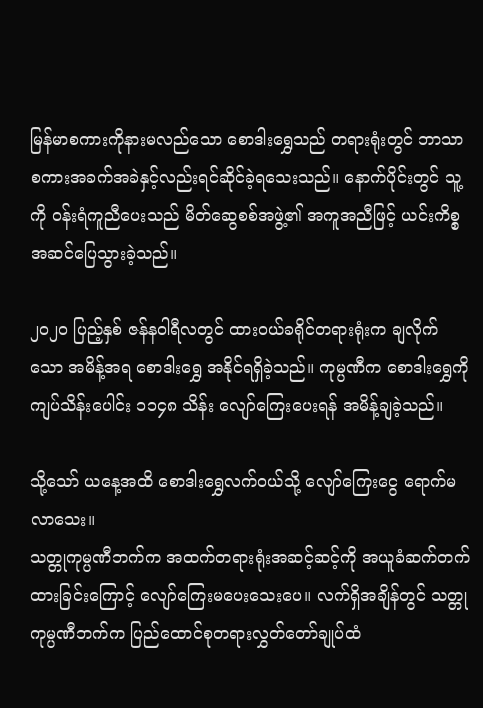မြန်မာစကားကိုနားမလည်သော စောဒါးရွှေသည် တရားရုံးတွင် ဘာသာစကားအခက်အခဲနှင့်လည်းရင်ဆိုင်ခဲ့ရသေးသည်။ နောက်ပိုင်းတွင် သူ့ကို ဝန်းရံကူညီပေးသည် မိတ်ဆွေစစ်အဖွဲ့၏ အကူအညီဖြင့် ယင်းကိစ္စအဆင်ပြေသွားခဲ့သည်။

၂၀၂၀ ပြည့်နှစ် ဇန်နဝါရီလတွင် ထားဝယ်ခရိုင်တရားရုံးက ချလိုက် သော အမိန့်အရ စောဒါးရွှေ အနိုင်ရရှိခဲ့သည်။ ကုမ္ပဏီက စောဒါးရွှေကို ကျပ်သိန်းပေါင်း ၁၁၄၈ သိန်း လျော်ကြေးပေးရန် အမိန့်ချခဲ့သည်။

သို့သော် ယနေ့အထိ စောဒါးရွှေလက်ဝယ်သို့ လျော်ကြေးငွေ ရောက်မလာသေး။
သတ္တုကုမ္ပဏီဘက်က အထက်တရားရုံးအဆင့်ဆင့်ကို အယူခံဆက်တက်ထားခြင်းကြောင့် လျော်ကြေးမပေးသေးပေ။ လက်ရှိအချိန်တွင် သတ္တုကုမ္ပဏီဘက်က ပြည်ထောင်စုတရားလွှတ်တော်ချုပ်ထံ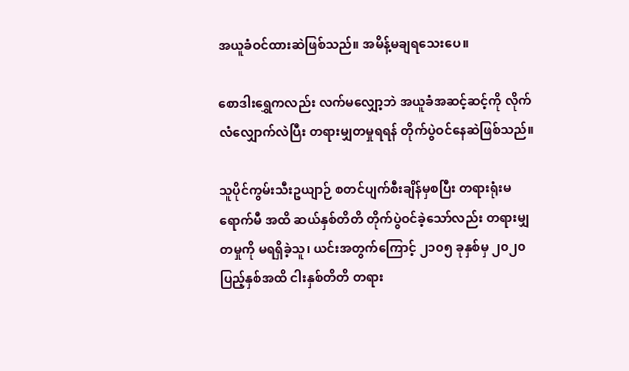အယူခံဝင်ထားဆဲဖြစ်သည်။ အမိန့်မချရသေးပေ။

စောဒါးရွှေကလည်း လက်မလျှော့ဘဲ အယူခံအဆင့်ဆင့်ကို လိုက်လံလျှောက်လဲပြီး တရားမျှတမှုရရန် တိုက်ပွဲဝင်နေဆဲဖြစ်သည်။

သူပိုင်ကွမ်းသီးဥယျာဉ် စတင်ပျက်စီးချိန်မှစပြီး တရားရုံးမရောက်မီ အထိ ဆယ်နှစ်တိတိ တိုက်ပွဲဝင်ခဲ့သော်လည်း တရားမျှတမှုကို မရရှိခဲ့သူ၊ ယင်းအတွက်ကြောင့် ၂၁၀၅ ခုနှစ်မှ ၂၀၂၀ ပြည့်နှစ်အထိ ငါးနှစ်တိတိ တရား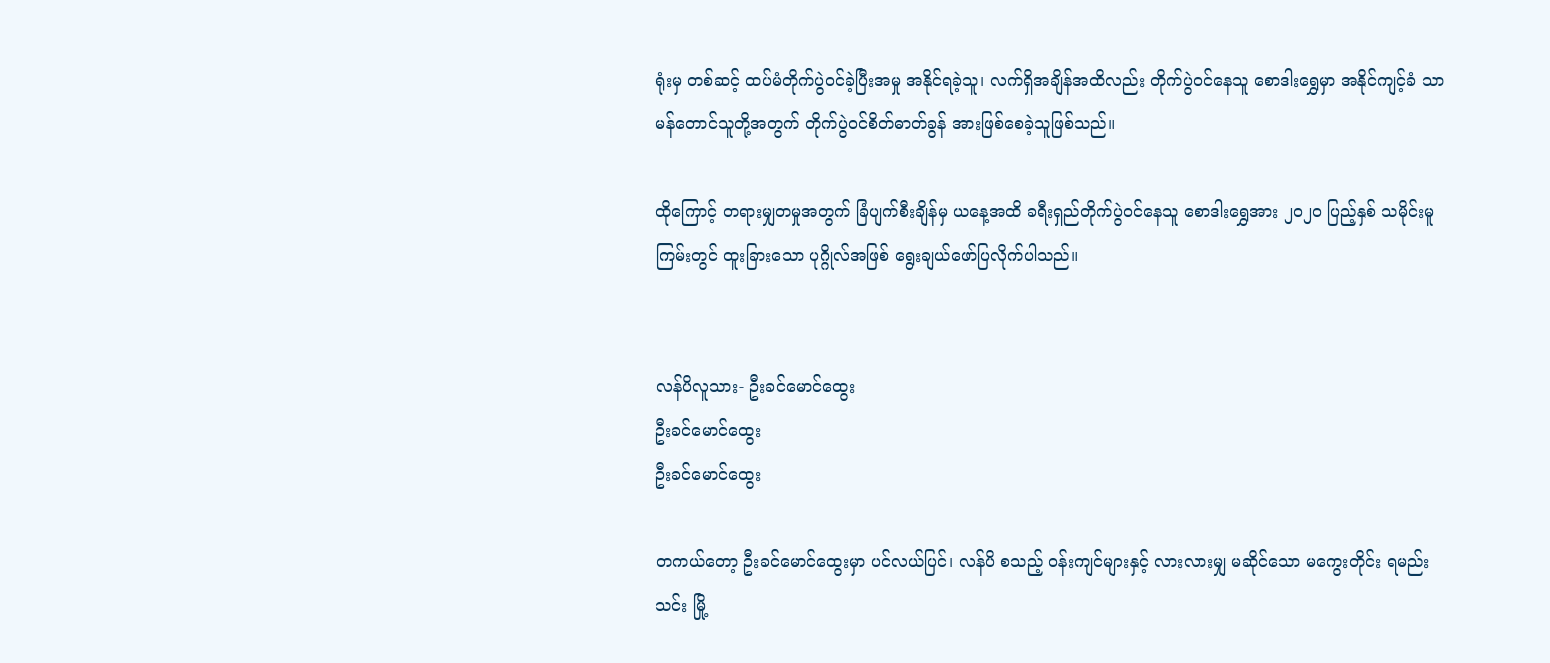ရုံးမှ တစ်ဆင့် ထပ်မံတိုက်ပွဲဝင်ခဲ့ပြီးအမှု အနိုင်ရခဲ့သူ၊ လက်ရှိအချိန်အထိလည်း တိုက်ပွဲဝင်နေသူ စောဒါးရွှေမှာ အနိုင်ကျင့်ခံ သာမန်တောင်သူတို့အတွက် တိုက်ပွဲဝင်စိတ်ဓာတ်ခွန် အားဖြစ်စေခဲ့သူဖြစ်သည်။

ထိုကြောင့် တရားမျှတမှုအတွက် ခြံပျက်စီးချိန်မှ ယနေ့အထိ ခရီးရှည်တိုက်ပွဲဝင်နေသူ စောဒါးရွှေအား ၂၀၂၀ ပြည့်နှစ် သမိုင်းမူကြမ်းတွင် ထူးခြားသော ပုဂ္ဂိုလ်အဖြစ် ရွေးချယ်ဖော်ပြလိုက်ပါသည်။


လန်ပိလူသား- ဦးခင်မောင်ထွေး
ဦးခင်မောင်ထွေး
ဦးခင်မောင်ထွေး

တကယ်တော့ ဦးခင်မောင်ထွေးမှာ ပင်လယ်ပြင်၊ လန်ပိ စသည့် ဝန်းကျင်များနှင့် လားလားမျှ မဆိုင်သော မကွေးတိုင်း ရမည်းသင်း မြို့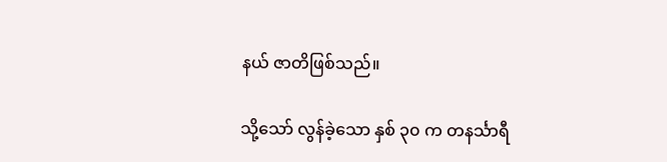နယ် ဇာတိဖြစ်သည်။

သို့သော် လွန်ခဲ့သော နှစ် ၃၀ က တနင်္သာရီ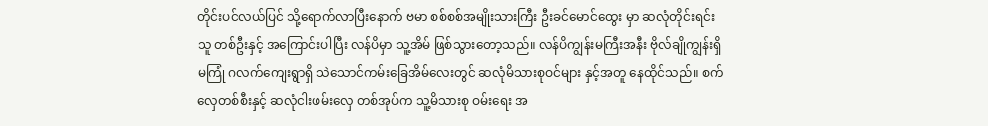တိုင်းပင်လယ်ပြင် သို့ရောက်လာပြီးနောက် ဗမာ စစ်စစ်အမျိုးသားကြီး ဦးခင်မောင်ထွေး မှာ ဆလုံတိုင်းရင်းသူ တစ်ဦးနှင့် အကြောင်းပါပြီး လန်ပိမှာ သူ့အိမ် ဖြစ်သွားတော့သည်။ လန်ပိကျွန်းမကြီးအနီး ဗိုလ်ချိုကျွန်းရှိ မကြုံ ဂလက်ကျေးရွာရှိ သဲသောင်ကမ်းခြေအိမ်လေးတွင် ဆလုံမိသားစုဝင်များ နှင့်အတူ နေထိုင်သည်။ စက်လှေတစ်စီးနှင့် ဆလုံငါးဖမ်းလှေ တစ်အုပ်က သူ့မိသားစု ဝမ်းရေး အ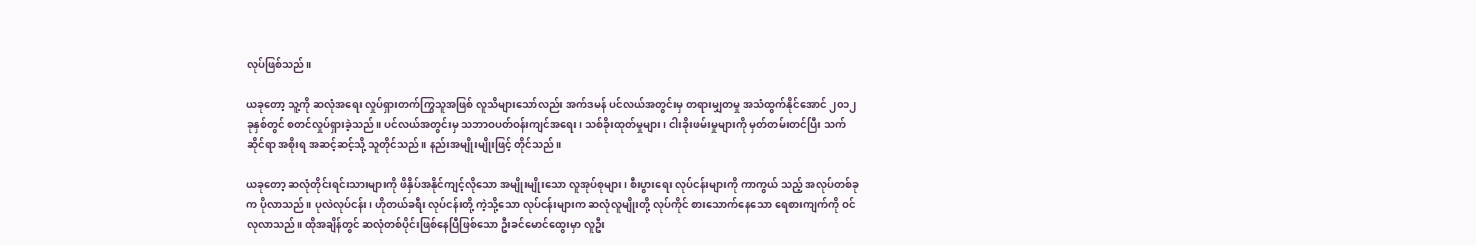လုပ်ဖြစ်သည်။

ယခုတော့ သူ့ကို ဆလုံအရေး လှုပ်ရှားတက်ကြွသူအဖြစ် လူသိများသော်လည်း အက်ဒမန် ပင်လယ်အတွင်းမှ တရားမျှတမှု အသံထွက်နိုင်အောင် ၂၀၁၂ ခုနှစ်တွင် စတင်လှုပ်ရှားခဲ့သည်။ ပင်လယ်အတွင်းမှ သဘာဝပတ်ဝန်းကျင်အရေး၊ သစ်ခိုးထုတ်မှုများ၊ ငါးခိုးဖမ်းမှုများကို မှတ်တမ်းတင်ပြီး သက်ဆိုင်ရာ အစိုးရ အဆင့်ဆင့်သို့ သူတိုင်သည်။ နည်းအမျိုးမျိုးဖြင့် တိုင်သည်။

ယခုတော့ ဆလုံတိုင်းရင်းသားများကို ဖိနှိပ်အနိုင်ကျင့်လိုသော အမျိုးမျိုးသော လူအုပ်စုများ၊ စီးပွားရေး လုပ်ငန်းများကို ကာကွယ် သည့် အလုပ်တစ်ခုက ပိုလာသည်။ ပုလဲလုပ်ငန်း၊ ဟိုတယ်ခရီး လုပ်ငန်းတို့ ကဲ့သို့သော လုပ်ငန်းများက ဆလုံလူမျိုးတို့ လုပ်ကိုင် စားသောက်နေသော ရေစားကျက်ကို ဝင်လုလာသည်။ ထိုအချိန်တွင် ဆလုံတစ်ပိုင်းဖြစ်နေပြီဖြစ်သော ဦးခင်မောင်ထွေးမှာ လူဦး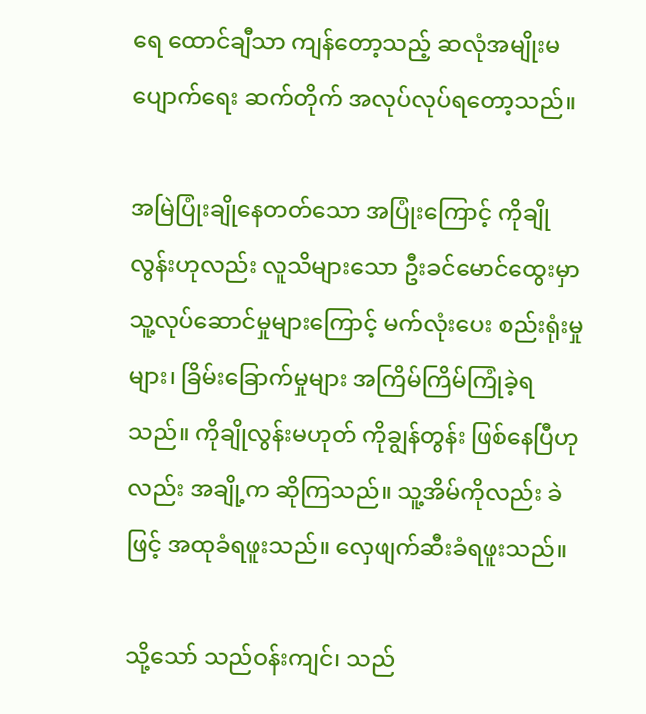ရေ ထောင်ချီသာ ကျန်တော့သည့် ဆလုံအမျိုးမပျောက်ရေး ဆက်တိုက် အလုပ်လုပ်ရတော့သည်။

အမြဲပြုံးချိုနေတတ်သော အပြုံးကြောင့် ကိုချိုလွန်းဟုလည်း လူသိများသော ဦးခင်မောင်ထွေးမှာ သူ့လုပ်ဆောင်မှုများကြောင့် မက်လုံးပေး စည်းရုံးမှုများ၊ ခြိမ်းခြောက်မှုများ အကြိမ်ကြိမ်ကြုံခဲ့ရသည်။ ကိုချိုလွန်းမဟုတ် ကိုချွန်တွန်း ဖြစ်နေပြီဟုလည်း အချို့က ဆိုကြသည်။ သူ့အိမ်ကိုလည်း ခဲဖြင့် အထုခံရဖူးသည်။ လှေဖျက်ဆီးခံရဖူးသည်။

သို့သော် သည်ဝန်းကျင်၊ သည်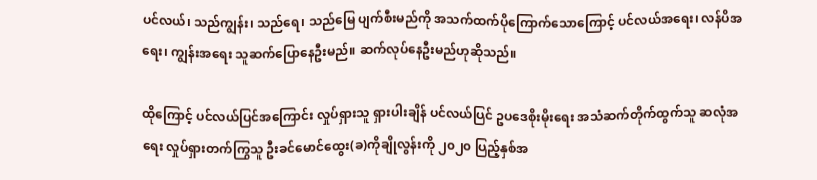ပင်လယ်၊ သည်ကျွန်း၊ သည်ရေ၊ သည်မြေ ပျက်စီးမည်ကို အသက်ထက်ပိုကြောက်သောကြောင့် ပင်လယ်အရေး၊ လန်ပိအရေး၊ ကျွန်းအရေး သူဆက်ပြောနေဦးမည်။ ဆက်လုပ်နေဦးမည်ဟုဆိုသည်။

ထိုကြောင့် ပင်လယ်ပြင်အကြောင်း လှုပ်ရှားသူ ရှားပါးချိန် ပင်လယ်ပြင် ဥပဒေစိုးမိုးရေး အသံဆက်တိုက်ထွက်သူ ဆလုံအရေး လှုပ်ရှားတက်ကြွသူ ဦးခင်မောင်ထွေး(ခ)ကိုချိုလွန်းကို ၂၀၂၀ ပြည့်နှစ်အ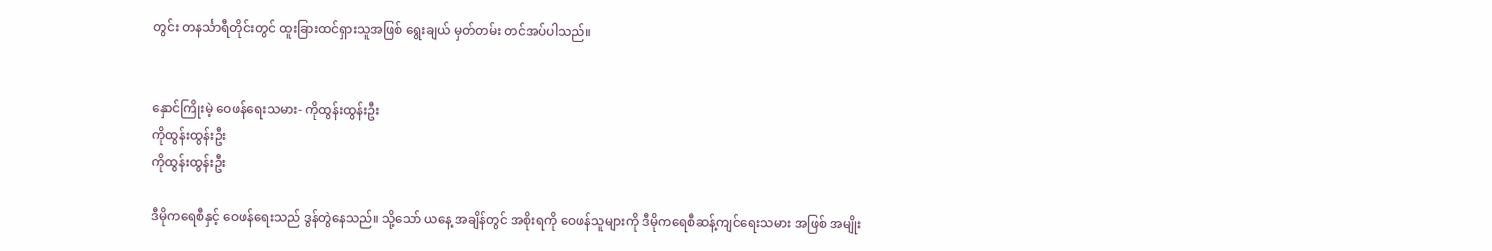တွင်း တနင်္သာရီတိုင်းတွင် ထူးခြားထင်ရှားသူအဖြစ် ရွေးချယ် မှတ်တမ်း တင်အပ်ပါသည်။


နှောင်ကြိုးမဲ့ ဝေဖန်ရေးသမား- ကိုထွန်းထွန်းဦး
ကိုထွန်းထွန်းဦး
ကိုထွန်းထွန်းဦး

ဒီမိုကရေစီနှင့် ဝေဖန်ရေးသည် ဒွန်တွဲနေသည်။ သို့သော် ယနေ့ အချိန်တွင် အစိုးရကို ဝေဖန်သူများကို ဒီမိုကရေစီဆန့်ကျင်ရေးသမား အဖြစ် အမျိုး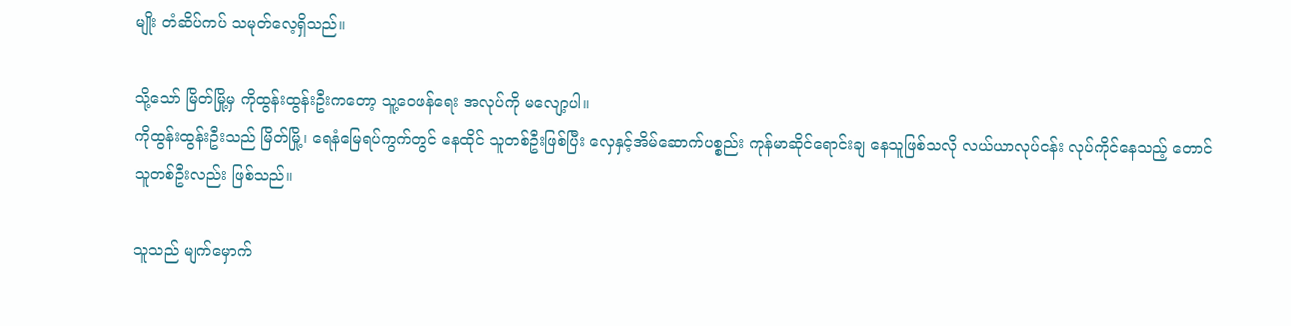မျိုး တံဆိပ်ကပ် သမုတ်လေ့ရှိသည်။

သို့သော် မြိတ်မြို့မှ ကိုထွန်းထွန်းဦးကတော့ သူ့ဝေဖန်ရေး အလုပ်ကို မလျော့ပါ။
ကိုထွန်းထွန်းဦးသည် မြိတ်မြို့၊ ရေနံမြေရပ်ကွက်တွင် နေထိုင် သူတစ်ဦးဖြစ်ပြီး လှေနှင့်အိမ်ဆောက်ပစ္စည်း ကုန်မာဆိုင်ရောင်းချ နေသူဖြစ်သလို လယ်ယာလုပ်ငန်း လုပ်ကိုင်နေသည့် တောင်သူတစ်ဦးလည်း ဖြစ်သည်။

သူသည် မျက်မှောက်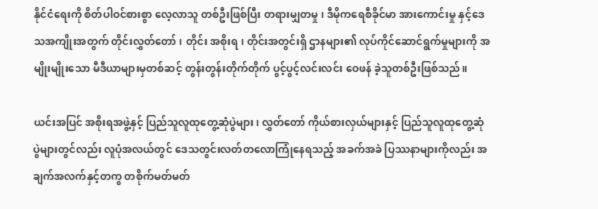နိုင်ငံရေးကို စိတ်ပါဝင်စားစွာ လေ့လာသူ တစ်ဦးဖြစ်ပြီး တရားမျှတမှု၊ ဒီမိုကရေစီခိုင်မာ အားကောင်းမှု နှင့်ဒေသအကျိုးအတွက် တိုင်းလွှတ်တော်၊ တိုင်း အစိုးရ၊ တိုင်းအတွင်းရှိ ဌာနများ၏ လုပ်ကိုင်ဆောင်ရွက်မှုများကို အမျိုးမျိုးသော မီဒီယာများမှတစ်ဆင့် တွန်းတွန်းတိုက်တိုက် ပွင့်ပွင့်လင်းလင်း ဝေဖန် ခဲ့သူတစ်ဦးဖြစ်သည်။

ယင်းအပြင် အစိုးရအဖွဲ့နှင့် ပြည်သူလူထုတွေ့ဆုံပွဲများ၊ လွှတ်တော် ကိုယ်စားလှယ်များနှင့် ပြည်သူလူထုတွေ့ဆုံပွဲများတွင်လည်း လူပုံအလယ်တွင် ဒေသတွင်းလတ်တလောကြုံနေရသည့် အခက်အခဲ ပြဿနာများကိုလည်း အချက်အလက်နှင့်တကွ တစိုက်မတ်မတ်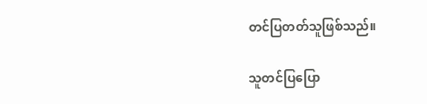တင်ပြတတ်သူဖြစ်သည်။

သူတင်ပြပြော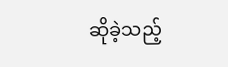ဆိုခဲ့သည့်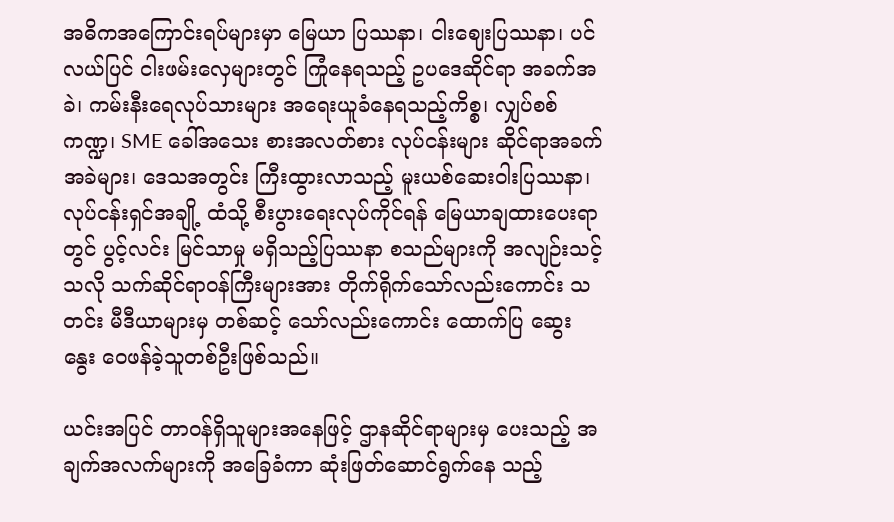အဓိကအကြောင်းရပ်များမှာ မြေယာ ပြဿနာ၊ ငါးဈေးပြဿနာ၊ ပင်လယ်ပြင် ငါးဖမ်းလှေများတွင် ကြုံနေရသည့် ဥပဒေဆိုင်ရာ အခက်အခဲ၊ ကမ်းနီးရေလုပ်သားများ အရေးယူခံနေရသည့်ကိစ္စ၊ လျှပ်စစ်ကဏ္ဍ၊ SME ခေါ်အသေး စားအလတ်စား လုပ်ငန်းများ ဆိုင်ရာအခက်အခဲများ၊ ဒေသအတွင်း ကြီးထွားလာသည့် မူးယစ်ဆေးဝါးပြဿနာ၊ လုပ်ငန်းရှင်အချို့ ထံသို့ စီးပွားရေးလုပ်ကိုင်ရန် မြေယာချထားပေးရာတွင် ပွင့်လင်း မြင်သာမှု မရှိသည့်ပြဿနာ စသည်များကို အလျဉ်းသင့်သလို သက်ဆိုင်ရာဝန်ကြီးများအား တိုက်ရိုက်သော်လည်းကောင်း သတင်း မီဒီယာများမှ တစ်ဆင့် သော်လည်းကောင်း ထောက်ပြ ဆွေးနွေး ဝေဖန်ခဲ့သူတစ်ဦးဖြစ်သည်။

ယင်းအပြင် တာဝန်ရှိသူများအနေဖြင့် ဌာနဆိုင်ရာများမှ ပေးသည့် အချက်အလက်များကို အခြေခံကာ ဆုံးဖြတ်ဆောင်ရွက်နေ သည့်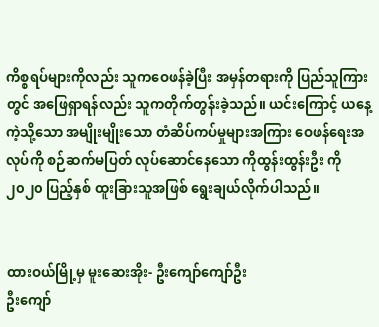ကိစ္စရပ်များကိုလည်း သူကဝေဖန်ခဲ့ပြီး အမှန်တရားကို ပြည်သူကြားတွင် အဖြေရှာရန်လည်း သူကတိုက်တွန်းခဲ့သည်။ ယင်းကြောင့် ယနေ့ကဲ့သို့သော အမျိုးမျိုးသော တံဆိပ်ကပ်မှုများအကြား ဝေဖန်ရေးအလုပ်ကို စဉ်ဆက်မပြတ် လုပ်ဆောင်နေသော ကိုထွန်းထွန်းဦး ကို ၂၀၂၀ ပြည့်နှစ် ထူးခြားသူအဖြစ် ရွေးချယ်လိုက်ပါသည်။


ထားဝယ်မြို့မှ မူးဆေးအိုး- ဦးကျော်ကျော်ဦး
ဦးကျော်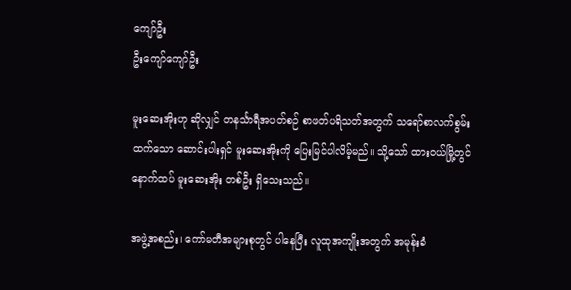ကျော်ဦး
ဦးကျော်ကျော်ဦး

မူးဆေးအိုးဟု ဆိုလျှင် တနင်္သာရီအပတ်စဉ် စာဖတ်ပရိသတ်အတွက် သရော်စာလက်စွမ်းထက်သော ဆောင်းပါးရှင် မူးဆေးအိုးကို ပြေးမြင်ပါလိမ့်မည်။ သို့သော် ထားဝယ်မြို့တွင် နောက်ထပ် မူးဆေးအိုး တစ်ဦး ရှိသေးသည်။

အဖွဲ့အစည်း၊ ကော်မတီအများစုတွင် ပါနေပြီး လူထုအကျိုးအတွက် အမုန်းခံ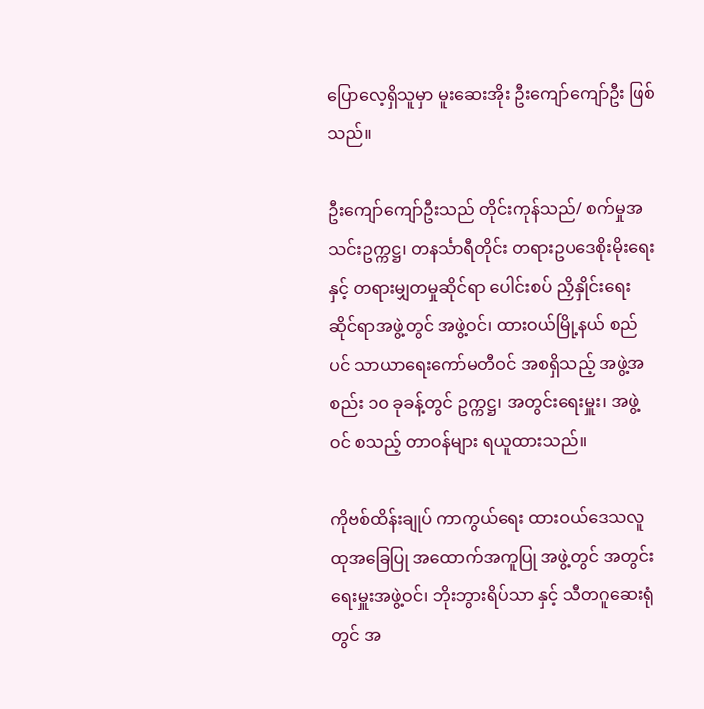ပြောလေ့ရှိသူမှာ မူးဆေးအိုး ဦးကျော်ကျော်ဦး ဖြစ်သည်။

ဦးကျော်ကျော်ဦးသည် တိုင်းကုန်သည်/ စက်မှုအသင်းဥက္ကဋ္ဌ၊ တနင်္သာရီတိုင်း တရားဥပဒေစိုးမိုးရေးနှင့် တရားမျှတမှုဆိုင်ရာ ပေါင်းစပ် ညှိနှိုင်းရေး ဆိုင်ရာအဖွဲ့တွင် အဖွဲ့ဝင်၊ ထားဝယ်မြို့နယ် စည်ပင် သာယာရေးကော်မတီဝင် အစရှိသည့် အဖွဲ့အစည်း ၁၀ ခုခန့်တွင် ဥက္ကဋ္ဌ၊ အတွင်းရေးမှူး၊ အဖွဲ့ဝင် စသည့် တာဝန်များ ရယူထားသည်။

ကိုဗစ်ထိန်းချုပ် ကာကွယ်ရေး ထားဝယ်ဒေသလူထုအခြေပြု အထောက်အကူပြု အဖွဲ့တွင် အတွင်းရေးမှူးအဖွဲ့ဝင်၊ ဘိုးဘွားရိပ်သာ နှင့် သီတဂူဆေးရုံတွင် အ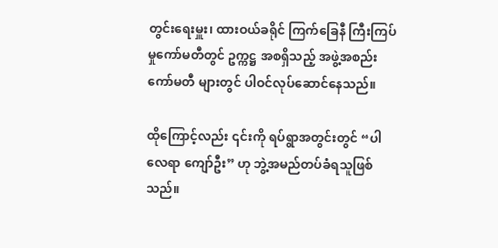တွင်းရေးမှူး၊ ထားဝယ်ခရိုင် ကြက်ခြေနီ ကြီးကြပ်မှုကော်မတီတွင် ဥက္ကဋ္ဌ အစရှိသည့် အဖွဲ့အစည်း ကော်မတီ များတွင် ပါဝင်လုပ်ဆောင်နေသည်။

ထိုကြောင့်လည်း ၎င်းကို ရပ်ရွာအတွင်းတွင် “ပါလေရာ ကျော်ဦး” ဟု ဘွဲ့အမည်တပ်ခံရသူဖြစ်သည်။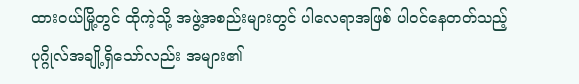ထားဝယ်မြို့တွင် ထိုကဲ့သို့ အဖွဲ့အစည်းများတွင် ပါလေရာအဖြစ် ပါဝင်နေတတ်သည့် ပုဂ္ဂိုလ်အချို့ရှိသော်လည်း အများ၏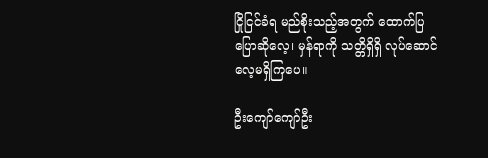ငြိုငြင်ခံရ မည်စိုးသည့်အတွက် ထောက်ပြပြောဆိုလေ့၊ မှန်ရာကို သတ္တိရှိရှိ လုပ်ဆောင်လေ့မရှိကြပေ။

ဦးကျော်ကျော်ဦး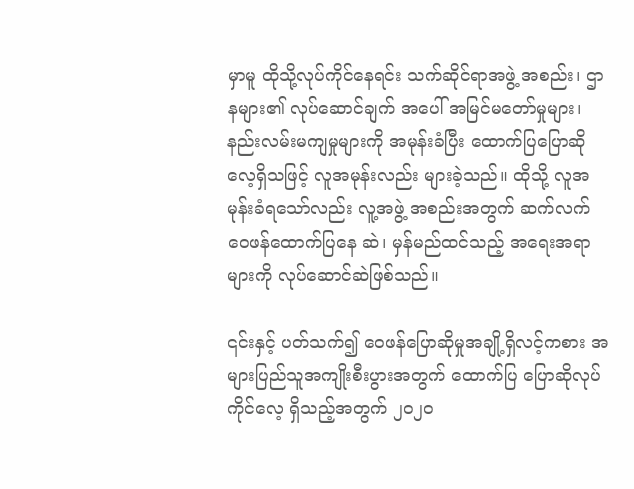မှာမူ ထိုသို့လုပ်ကိုင်နေရင်း သက်ဆိုင်ရာအဖွဲ့ အစည်း၊ ဌာနများ၏ လုပ်ဆောင်ချက် အပေါ် အမြင်မတော်မှုများ၊ နည်းလမ်းမကျမှုများကို အမုန်းခံပြီး ထောက်ပြပြောဆိုလေ့ရှိသဖြင့် လူအမုန်းလည်း များခဲ့သည်။ ထိုသို့ လူအမုန်းခံရသော်လည်း လူ့အဖွဲ့ အစည်းအတွက် ဆက်လက်ဝေဖန်ထောက်ပြနေ ဆဲ၊ မှန်မည်ထင်သည့် အရေးအရာများကို လုပ်ဆောင်ဆဲဖြစ်သည်။

၎င်းနှင့် ပတ်သက်၍ ဝေဖန်ပြောဆိုမှုအချို့ရှိလင့်ကစား အများပြည်သူအကျိုးစီးပွားအတွက် ထောက်ပြ ပြောဆိုလုပ်ကိုင်လေ့ ရှိသည့်အတွက် ၂၀၂၀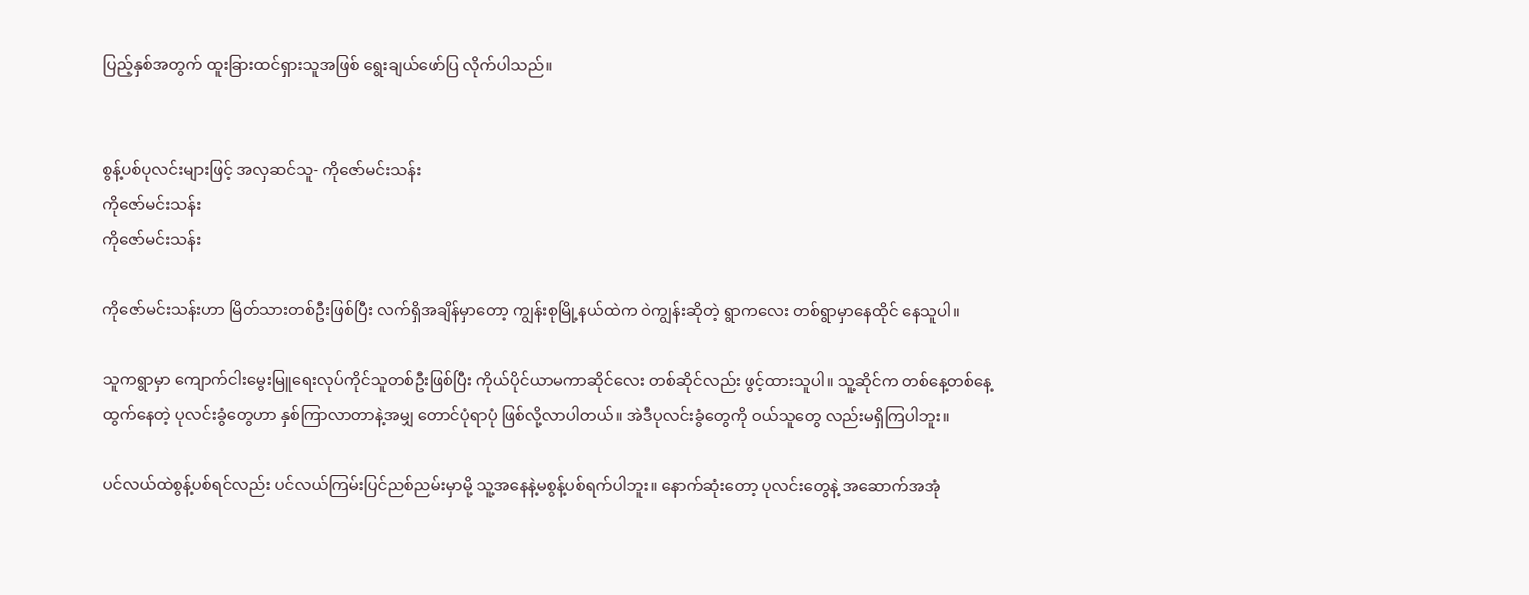ပြည့်နှစ်အတွက် ထူးခြားထင်ရှားသူအဖြစ် ရွေးချယ်ဖော်ပြ လိုက်ပါသည်။


စွန့်ပစ်ပုလင်းများဖြင့် အလှဆင်သူ- ကိုဇော်မင်းသန်း
ကိုဇော်မင်းသန်း
ကိုဇော်မင်းသန်း

ကိုဇော်မင်းသန်းဟာ မြိတ်သားတစ်ဦးဖြစ်ပြီး လက်ရှိအချိန်မှာတော့ ကျွန်းစုမြို့နယ်ထဲက ဝဲကျွန်းဆိုတဲ့ ရွာကလေး တစ်ရွာမှာနေထိုင် နေသူပါ။

သူကရွာမှာ ကျောက်ငါးမွေးမြူရေးလုပ်ကိုင်သူတစ်ဦးဖြစ်ပြီး ကိုယ်ပိုင်ယာမကာဆိုင်လေး တစ်ဆိုင်လည်း ဖွင့်ထားသူပါ။ သူ့ဆိုင်က တစ်နေ့တစ်နေ့ထွက်နေတဲ့ ပုလင်းခွံတွေဟာ နှစ်ကြာလာတာနဲ့အမျှ တောင်ပုံရာပုံ ဖြစ်လို့လာပါတယ်။ အဲဒီပုလင်းခွံတွေကို ဝယ်သူတွေ လည်းမရှိကြပါဘူး။

ပင်လယ်ထဲစွန့်ပစ်ရင်လည်း ပင်လယ်ကြမ်းပြင်ညစ်ညမ်းမှာမို့ သူ့အနေနဲ့မစွန့်ပစ်ရက်ပါဘူး။ နောက်ဆုံးတော့ ပုလင်းတွေနဲ့ အဆောက်အအုံ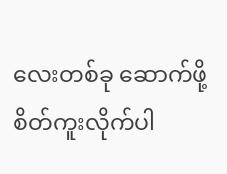လေးတစ်ခု ဆောက်ဖို့ စိတ်ကူးလိုက်ပါ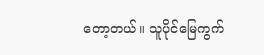တော့တယ်။ သူပိုင်မြေကွက်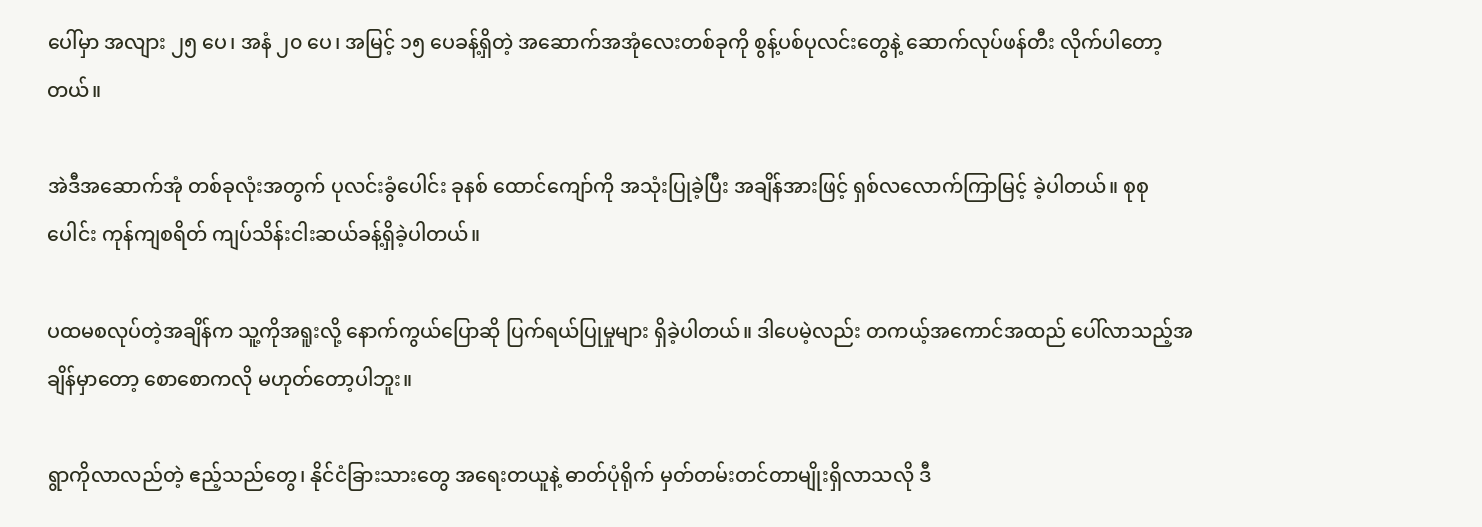ပေါ်မှာ အလျား ၂၅ ပေ၊ အနံ ၂၀ ပေ၊ အမြင့် ၁၅ ပေခန့်ရှိတဲ့ အဆောက်အအုံလေးတစ်ခုကို စွန့်ပစ်ပုလင်းတွေနဲ့ ဆောက်လုပ်ဖန်တီး လိုက်ပါတော့တယ်။

အဲဒီအဆောက်အုံ တစ်ခုလုံးအတွက် ပုလင်းခွံပေါင်း ခုနစ် ထောင်ကျော်ကို အသုံးပြုခဲ့ပြီး အချိန်အားဖြင့် ရှစ်လလောက်ကြာမြင့် ခဲ့ပါတယ်။ စုစုပေါင်း ကုန်ကျစရိတ် ကျပ်သိန်းငါးဆယ်ခန့်ရှိခဲ့ပါတယ်။

ပထမစလုပ်တဲ့အချိန်က သူ့ကိုအရူးလို့ နောက်ကွယ်ပြောဆို ပြက်ရယ်ပြုမှုများ ရှိခဲ့ပါတယ်။ ဒါပေမဲ့လည်း တကယ့်အကောင်အထည် ပေါ်လာသည့်အချိန်မှာတော့ စောစောကလို မဟုတ်တော့ပါဘူး။

ရွာကိုလာလည်တဲ့ ဧည့်သည်တွေ၊ နိုင်ငံခြားသားတွေ အ‌ရေးတယူနဲ့ ဓာတ်ပုံရိုက် မှတ်တမ်းတင်တာမျိုးရှိလာသလို ဒီ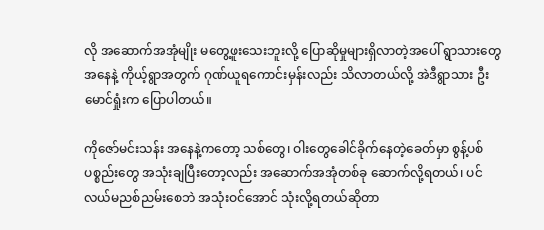လို အဆောက်အအုံမျိုး မတွေ့ဖူးသေးဘူးလို့ ပြောဆိုမှုများရှိလာတဲ့အပေါ် ရွာသားတွေအနေနဲ့ ကိုယ့်ရွာအတွက် ဂုဏ်ယူရကောင်းမှန်းလည်း သိလာတယ်လို့ အဲဒီရွာသား ဦးမောင်ရှုံးက ပြောပါတယ်။

ကိုဇော်မင်းသန်း အနေနဲ့ကတော့ သစ်တွေ၊ ဝါးတွေခေါင်ခိုက်နေတဲ့ခေတ်မှာ စွန့်ပစ်ပစ္စည်းတွေ အသုံးချပြီးတော့လည်း အဆောက်အအုံတစ်ခု ဆောက်လို့ရတယ်၊ ပင်လယ်မညစ်ညမ်းစေဘဲ အသုံးဝင်အောင် သုံးလို့ရတယ်ဆိုတာ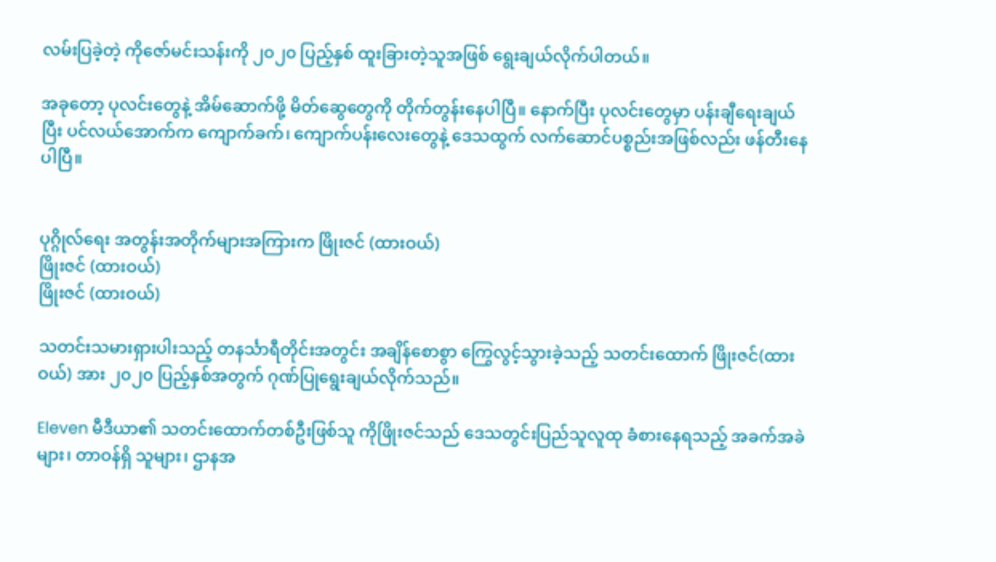လမ်းပြခဲ့တဲ့ ကိုဇော်မင်းသန်းကို ၂၀၂၀ ပြည့်နှစ် ထူးခြားတဲ့သူအဖြစ် ရွေးချယ်လိုက်ပါတယ်။

အခုတော့ ပုလင်းတွေနဲ့ အိမ်ဆောက်ဖို့ မိတ်ဆွေတွေကို တိုက်တွန်းနေပါပြီ။ နောက်ပြီး ပုလင်းတွေမှာ ပန်းချီရေးချယ်ပြီး ပင်လယ်အောက်က ကျောက်ခက်၊ ကျောက်ပန်းလေးတွေနဲ့ ဒေသထွက် လက်ဆောင်ပစ္စည်းအဖြစ်လည်း ဖန်တီးနေပါပြီ။


ပုဂ္ဂိုလ်ရေး အတွန်းအတိုက်များအကြားက ဖြိုးဇင် (ထားဝယ်)
ဖြိုးဇင် (ထားဝယ်)
ဖြိုးဇင် (ထားဝယ်)

သတင်းသမားရှားပါးသည့် တနင်္သာရီတိုင်းအတွင်း အချိန်စောစွာ ကြွေလွင့်သွားခဲ့သည့် သတင်းထောက် ဖြိုးဇင်(ထားဝယ်) အား ၂၀၂၀ ပြည့်နှစ်အတွက် ဂုဏ်ပြုရွေးချယ်လိုက်သည်။

Eleven မီဒီယာ၏ သတင်းထောက်တစ်ဦးဖြစ်သူ ကိုဖြိုးဇင်သည် ဒေသတွင်းပြည်သူလူထု ခံစားနေရသည့် အခက်အခဲများ၊ တာဝန်ရှိ သူများ၊ ဌာနအ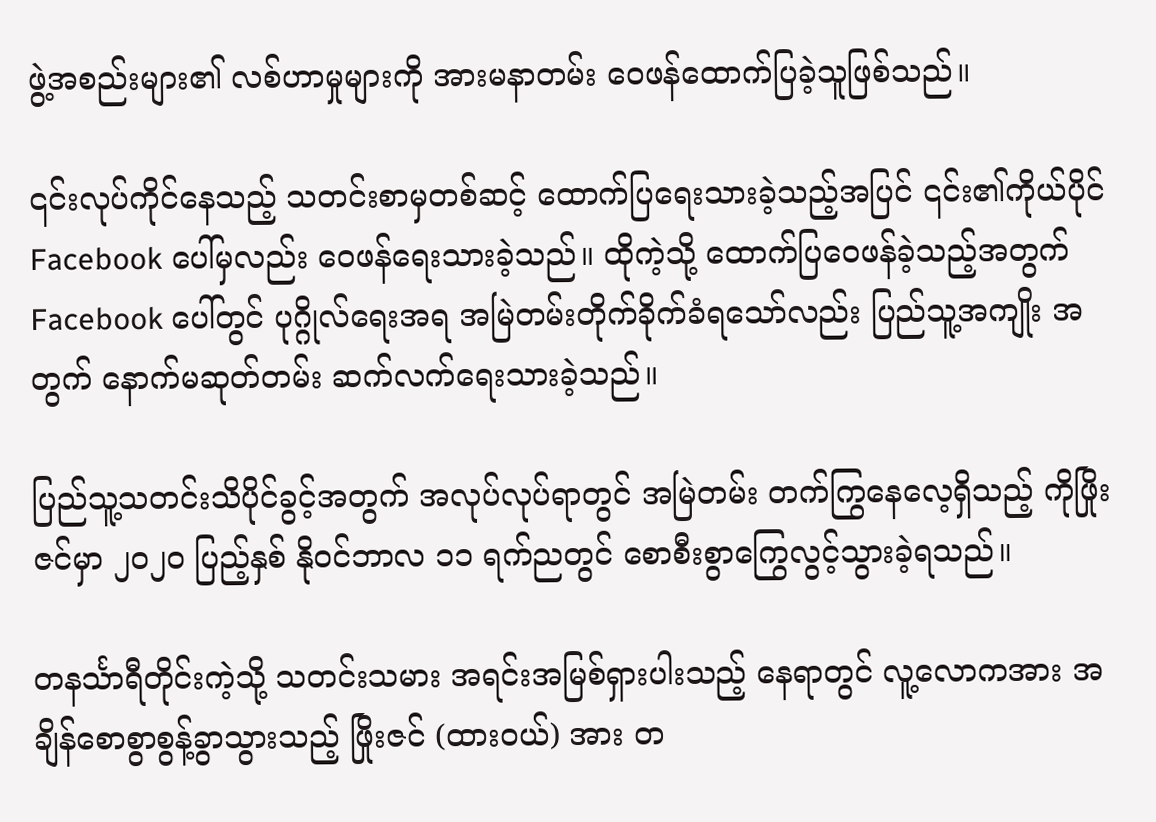ဖွဲ့အစည်းများ၏ လစ်ဟာမှုများကို အားမနာတမ်း ဝေဖန်ထောက်ပြခဲ့သူဖြစ်သည်။

၎င်းလုပ်ကိုင်နေသည့် သတင်းစာမှတစ်ဆင့် ထောက်ပြရေးသားခဲ့သည့်အပြင် ၎င်း၏ကိုယ်ပိုင် Facebook ပေါ်မှလည်း ဝေဖန်ရေးသားခဲ့သည်။ ထိုကဲ့သို့ ထောက်ပြဝေဖန်ခဲ့သည့်အတွက် Facebook ပေါ်တွင် ပုဂ္ဂိုလ်ရေးအရ အမြဲတမ်းတိုက်ခိုက်ခံရသော်လည်း ပြည်သူ့အကျိုး အတွက် နောက်မဆုတ်တမ်း ဆက်လက်ရေးသားခဲ့သည်။

ပြည်သူ့သတင်းသိပိုင်ခွင့်အတွက် အလုပ်လုပ်ရာတွင် အမြဲတမ်း တက်ကြွနေလေ့ရှိသည့် ကိုဖြိုးဇင်မှာ ၂၀၂၀ ပြည့်နှစ် နိုဝင်ဘာလ ၁၁ ရက်ညတွင် စောစီးစွာကြွေလွင့်သွားခဲ့ရသည်။

တနင်္သာရီတိုင်းကဲ့သို့ သတင်းသမား အရင်းအမြစ်ရှားပါးသည့် နေရာတွင် လူ့လောကအား အချိန်စောစွာစွန့်ခွာသွားသည့် ဖြိုးဇင် (ထားဝယ်) အား တ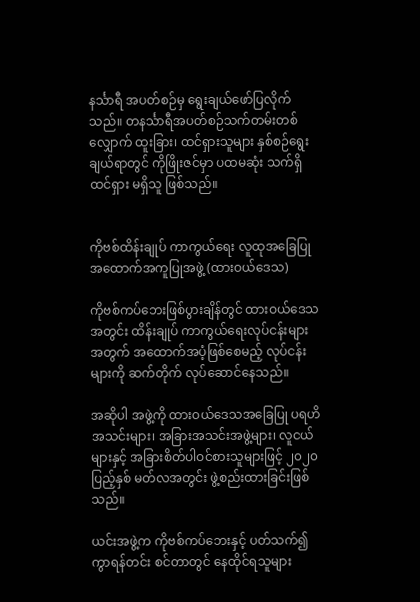နင်္သာရီ အပတ်စဉ်မှ ရွေးချယ်ဖော်ပြလိုက်သည်။ တနင်္သာရီအပတ်စဉ်သက်တမ်းတစ်လျှောက် ထူးခြား၊ ထင်ရှားသူများ နှစ်စဉ်ရွေးချယ်ရာတွင် ကိုဖြိုးဇင်မှာ ပထမဆုံး သက်ရှိထင်ရှား မရှိသူ ဖြစ်သည်။


ကိုဗစ်ထိန်းချုပ် ကာကွယ်ရေး လူထုအခြေပြု အထောက်အကူပြုအဖွဲ့ (ထားဝယ်ဒေသ)

ကိုဗစ်ကပ်ဘေးဖြစ်ပွားချိန်တွင် ထားဝယ်ဒေသအတွင်း ထိန်းချုပ် ကာကွယ်ရေးလုပ်ငန်းများအတွက် အထောက်အပံ့ဖြစ်စေမည့် လုပ်ငန်းများကို ဆက်တိုက် လုပ်ဆောင်နေသည်။

အဆိုပါ အဖွဲ့ကို ထားဝယ်ဒေသအခြေပြု ပရဟိအသင်းများ၊ အခြားအသင်းအဖွဲ့များ၊ လူငယ်များနှင့် အခြားစိတ်ပါဝင်စားသူများဖြင့် ၂၀၂၀ ပြည့်နှစ် မတ်လအတွင်း ဖွဲ့စည်းထားခြင်းဖြစ်သည်။

ယင်းအဖွဲ့က ကိုဗစ်ကပ်ဘေးနှင့် ပတ်သက်၍ ကွာရန်တင်း စင်တာတွင် နေထိုင်ရသူများ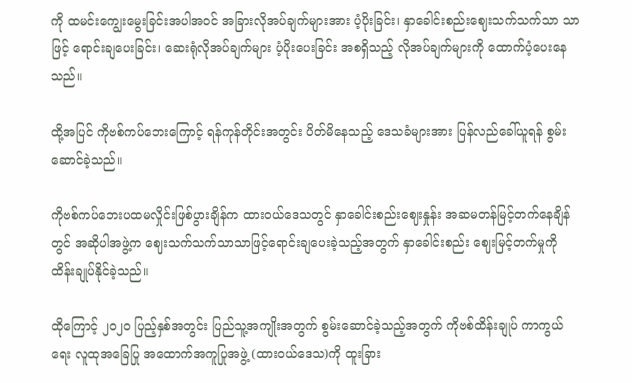ကို ထမင်းကျွေးမွေးခြင်းအပါအဝင် အခြားလိုအပ်ချက်များအား ပံ့ပိုးခြင်း၊ နှာခေါင်းစည်းဈေးသက်သက်သာ သာဖြင့် ရောင်းချပေးခြင်း၊ ဆေးရုံလိုအပ်ချက်များ ပံ့ပိုးပေးခြင်း အစရှိသည့် လိုအပ်ချက်များကို ထောက်ပံ့ပေးနေသည်။

ထို့အပြင် ကိုဗစ်ကပ်ဘေးကြောင့် ရန်ကုန်တိုင်းအတွင်း ပိတ်မိနေသည့် ဒေသခံများအား ပြန်လည်ခေါ်ယူရန် စွမ်းဆောင်ခဲ့သည်။

ကိုဗစ်ကပ်ဘေးပထမလှိုင်းဖြစ်ပွားချိန်က ထားဝယ်ဒေသတွင် နှာခေါင်းစည်းဈေးနှုန်း အဆမတန်မြင့်တက်နေချိန်တွင် အဆိုပါအဖွဲ့က ဈေးသက်သက်သာသာဖြင့်ရောင်းချပေးခဲ့သည့်အတွက် နှာခေါင်းစည်း ဈေးမြင့်တက်မှုကို ထိန်းချုပ်နိုင်ခဲ့သည်။

ထိုကြောင့် ၂၀၂၀ ပြည့်နှစ်အတွင်း ပြည်သူ့အကျိုးအတွက် စွမ်းဆောင်ခဲ့သည့်အတွက် ကိုဗစ်ထိန်းချုပ် ကာကွယ်ရေး လူထုအခြေပြု အထောက်အကူပြုအဖွဲ့ (ထားဝယ်ဒေသ)ကို ထူးခြား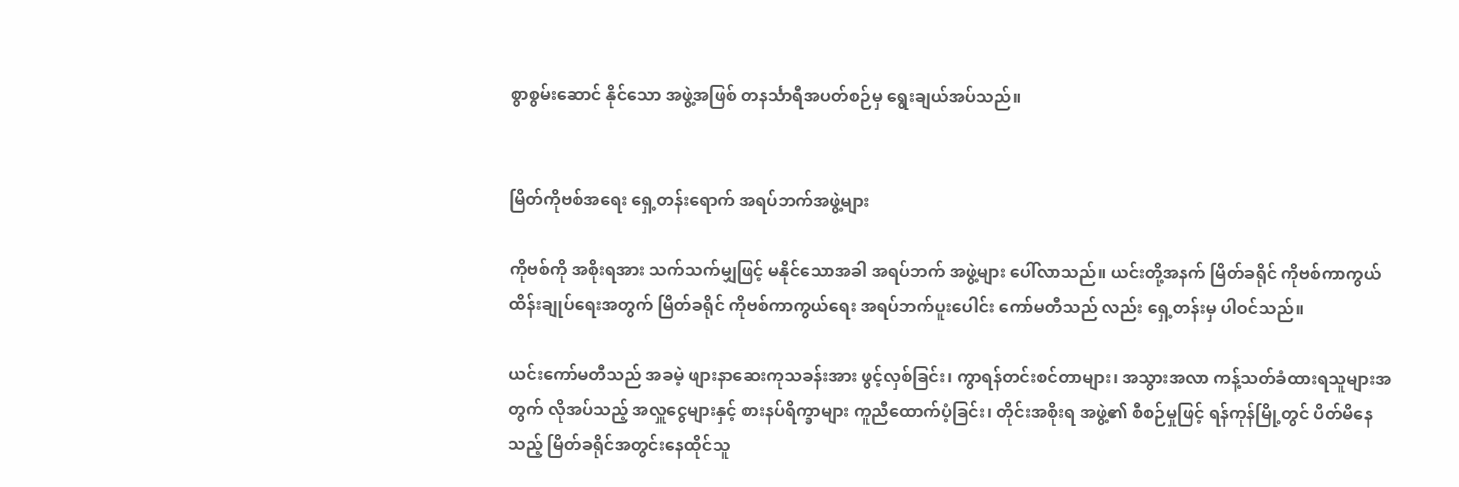စွာစွမ်းဆောင် နိုင်သော အဖွဲ့အဖြစ် တနင်္သာရီအပတ်စဉ်မှ ရွေးချယ်အပ်သည်။


မြိတ်ကိုဗစ်အရေး ရှေ့တန်းရောက် အရပ်ဘက်အဖွဲ့များ

ကိုဗစ်ကို အစိုးရအား သက်သက်မျှဖြင့် မနိုင်သောအခါ အရပ်ဘက် အဖွဲ့များ ပေါ်လာသည်။ ယင်းတို့အနက် မြိတ်ခရိုင် ကိုဗစ်ကာကွယ် ထိန်းချုပ်ရေးအတွက် မြိတ်ခရိုင် ကိုဗစ်ကာကွယ်ရေး အရပ်ဘက်ပူးပေါင်း ကော်မတီသည် လည်း ရှေ့တန်းမှ ပါဝင်သည်။

ယင်းကော်မတီသည် အခမဲ့ ဖျားနာဆေးကုသခန်းအား ဖွင့်လှစ်ခြင်း၊ ကွာရန်တင်းစင်တာများ၊ အသွားအလာ ကန့်သတ်ခံထားရသူများအတွက် လိုအပ်သည့် အလှူငွေများနှင့် စားနပ်ရိက္ခာများ ကူညီထောက်ပံ့ခြင်း၊ တိုင်းအစိုးရ အဖွဲ့၏ စီစဉ်မှုဖြင့် ရန်ကုန်မြို့တွင် ပိတ်မိနေသည့် မြိတ်ခရိုင်အတွင်းနေထိုင်သူ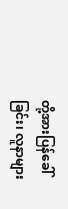တို့အားပြန်ခေါ်ခြင်း၊ လူနာများ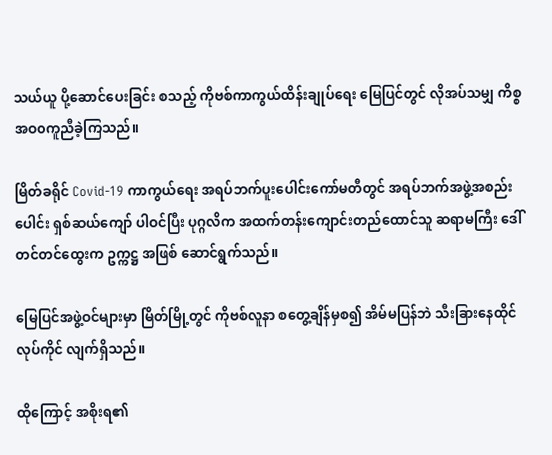သယ်ယူ ပို့ဆောင်ပေးခြင်း စသည့် ကိုဗစ်ကာကွယ်ထိန်းချုပ်ရေး မြေပြင်တွင် လိုအပ်သမျှ ကိစ္စ အဝ၀ကူညီခဲ့ကြသည်။

မြိတ်ခရိုင် Covid-19 ကာကွယ်ရေး အရပ်ဘက်ပူးပေါင်းကော်မတီတွင် အရပ်ဘက်အဖွဲ့အစည်းပေါင်း ရှစ်ဆယ်ကျော် ပါဝင်ပြီး ပုဂ္ဂလိက အထက်တန်းကျောင်းတည်ထောင်သူ ဆရာမကြီး ဒေါ်တင်တင်ထွေးက ဥက္ကဋ္ဌ အဖြစ် ဆောင်ရွက်သည်။

မြေပြင်အဖွဲ့ဝင်များမှာ မြိတ်မြို့တွင် ကိုဗစ်လူနာ စတွေ့ချိန်မှစ၍ အိမ်မပြန်ဘဲ သီးခြားနေထိုင် လုပ်ကိုင် လျက်ရှိသည်။

ထိုကြောင့် အစိုးရ၏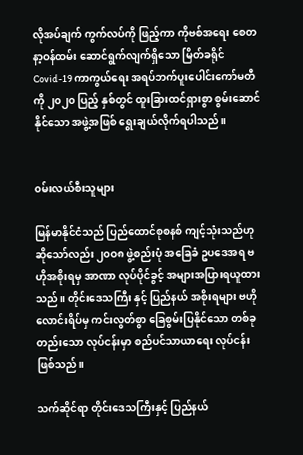လိုအပ်ချက် ကွက်လပ်ကို ဖြည့်ကာ ကိုဗစ်အရေး စေတနာ့ဝန်ထမ်း ဆောင်ရွက်လျက်ရှိသော မြိတ်ခရိုင် Covid-19 ကာကွယ်ရေး အရပ်ဘက်ပူးပေါင်းကော်မတီကို ၂၀၂၀ ပြည့် နှစ်တွင် ထူးခြားထင်ရှားစွာ စွမ်းဆောင် နိုင်သော အဖွဲ့အဖြစ် ရွေးချယ်လိုက်ရပါသည်။


၀မ်းလယ်စီးသူများ

မြန်မာနိုင်ငံသည် ပြည်ထောင်စုစနစ် ကျင့်သုံးသည်ဟုဆိုသော်လည်း ၂၀ဝ၈ ဖွဲ့စည်းပုံ အခြေခံ ဥပဒေအရ ဗဟိုအစိုးရမှ အာဏာ လုပ်ပိုင်ခွင့် အများအပြားရယူထားသည်။ တိုင်းဒေသကြီး နှင့် ပြည်နယ် အစိုးရများ ဗဟိုလောင်းရိပ်မှ ကင်းလွတ်စွာ ခြေစွမ်းပြနိုင်သော တစ်ခုတည်းသော လုပ်ငန်းမှာ စည်ပင်သာယာရေး လုပ်ငန်းဖြစ်သည်။

သက်ဆိုင်ရာ တိုင်းဒေသကြီးနှင့် ပြည်နယ်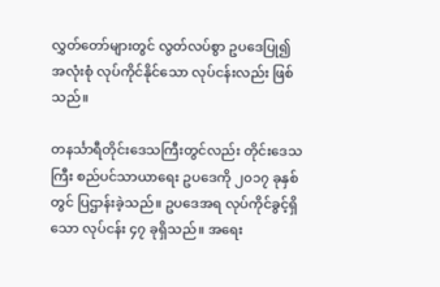လွှတ်တော်များတွင် လွတ်လပ်စွာ ဥပဒေပြု၍ အလုံးစုံ လုပ်ကိုင်နိုင်သော လုပ်ငန်းလည်း ဖြစ်သည်။

တနင်္သာရီတိုင်းဒေသကြီးတွင်လည်း တိုင်းဒေသကြီး စည်ပင်သာယာရေး ဥပဒေကို ၂၀၁၇ ခုနှစ်တွင် ပြဌာန်းခဲ့သည်။ ဥပဒေအရ လုပ်ကိုင်ခွင့်ရှိသော လုပ်ငန်း ၄၇ ခုရှိသည်။ အရေး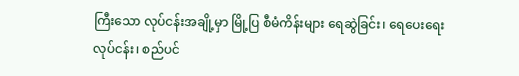ကြီးသော လုပ်ငန်းအချို့မှာ မြို့ပြ စီမံကိန်းများ ရေဆွဲခြင်း၊ ရေပေးရေးလုပ်ငန်း၊ စည်ပင်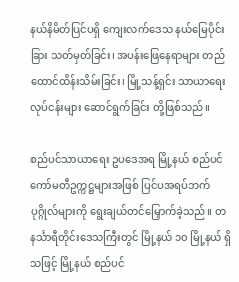နယ်နိမိတ်ပြင်ပရှိ ကျေးလက်ဒေသ နယ်မြေပိုင်းခြား သတ်မှတ်ခြင်း၊ အပန်းဖြေနေရာများ တည်ထောင်ထိန်းသိမ်းခြင်း၊ မြို့သန့်ရှင်း သာယာရေး လုပ်ငန်းများ ဆောင်ရွက်ခြင်း တို့ဖြစ်သည်။

စည်ပင်သာယာရေး ဥပဒေအရ မြို့နယ် စည်ပင်ကော်မတီဥက္ကဋ္ဌများအဖြစ် ပြင်ပအရပ်ဘက်ပုဂ္ဂိုလ်များကို ရွေးချယ်တင်မြှောက်ခဲ့သည်။ တနင်္သာရီတိုင်းဒေသကြီးတွင် မြို့နယ် ၁၀ မြို့နယ် ရှိသဖြင့် မြို့နယ် စည်ပင်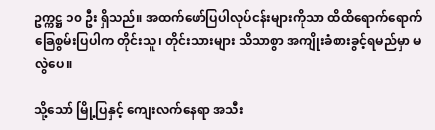ဥက္ကဋ္ဌ ၁၀ ဦး ရှိသည်။ အထက်ဖော်ပြပါလုပ်ငန်းများကိုသာ ထိထိရောက်ရောက် ခြေစွမ်းပြပါက တိုင်းသူ၊ တိုင်းသားများ သိသာစွာ အကျိုးခံစားခွင့်ရမည်မှာ မလွဲပေ။

သို့သော် မြို့ပြနှင့် ကျေးလက်နေရာ အသီး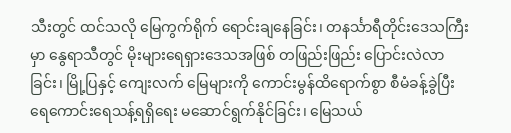သီးတွင် ထင်သလို မြေကွက်ရိုက် ရောင်းချနေခြင်း၊ တနင်္သာရီတိုင်းဒေသကြီးမှာ နွေရာသီတွင် မိုးများရေရှားဒေသအဖြစ် တဖြည်းဖြည်း ပြောင်းလဲလာခြင်း၊ မြို့ပြနှင့် ကျေးလက် မြေများကို ကောင်းမွန်ထိရောက်စွာ စီမံခန့်ခွဲပြီး ရေကောင်းရေသန့်ရရှိရေး မဆောင်ရွက်နိုင်ခြင်း၊ မြေသယ်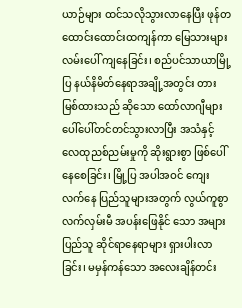ယာဉ်များ ထင်သလိုသွားလာနေပြီး ဖုန်တထောင်းထောင်းထကျန်ကာ မြေသားများလမ်းပေါ် ကျနေခြင်း၊ စည်ပင်သာယာမြို့ပြ နယ်နိမိတ်နေရာအချို့အတွင်း တားမြစ်ထားသည် ဆိုသော ထော်လာဂျီများ ပေါ်ပေါ်တင်တင်သွားလာပြီး အသံနှင့် လေထုညစ်ညမ်းမှုကို ဆိုးရွားစွာ ဖြစ်ပေါ် နေစေခြင်း၊ မြို့ပြ အပါအဝင် ကျေးလက်နေ ပြည်သူများအတွက် လွယ်ကူစွာ လက်လှမ်းမီ အပန်းဖြေနိုင် သော အများပြည်သူ ဆိုင်ရာနေရာများ ရှားပါးလာခြင်း၊ မမှန်ကန်သော အလေးချိန်တင်း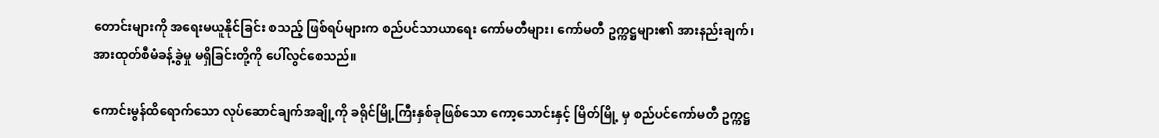တောင်းများကို အရေးမယူနိုင်ခြင်း စသည့် ဖြစ်ရပ်များက စည်ပင်သာယာရေး ကော်မတီများ၊ ကော်မတီ ဥက္ကဋ္ဌများ၏ အားနည်းချက်၊ အားထုတ်စီမံခန့်ခွဲမှု မရှိခြင်းတို့ကို ပေါ်လွင်စေသည်။

ကောင်းမွန်ထိရောက်သော လုပ်ဆောင်ချက်အချို့ကို ခရိုင်မြို့ကြီးနှစ်ခုဖြစ်သော ကော့သောင်းနှင့် မြိတ်မြို့ မှ စည်ပင်ကော်မတီ ဥက္ကဋ္ဌ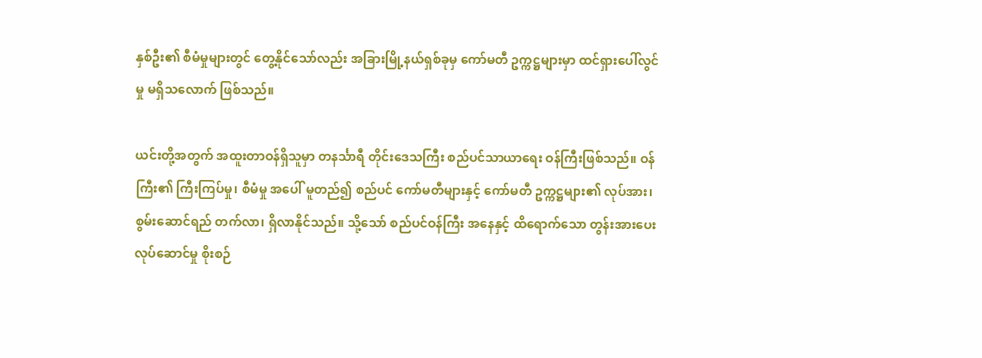နှစ်ဦး၏ စီမံမှုများတွင် တွေ့နိုင်သော်လည်း အခြားမြို့နယ်ရှစ်ခုမှ ကော်မတီ ဥက္ကဋ္ဌများမှာ ထင်ရှားပေါ်လွင်မှု မရှိသလောက် ဖြစ်သည်။

ယင်းတို့အတွက် အထူးတာဝန်ရှိသူမှာ တနင်္သာရီ တိုင်းဒေသကြီး စည်ပင်သာယာရေး ဝန်ကြီးဖြစ်သည်။ ဝန်ကြီး၏ ကြီးကြပ်မှု၊ စီမံမှု အပေါ် မူတည်၍ စည်ပင် ကော်မတီများနှင့် ကော်မတီ ဥက္ကဋ္ဌများ၏ လုပ်အား၊ စွမ်းဆောင်ရည် တက်လာ၊ ရှိလာနိုင်သည်။ သို့သော် စည်ပင်ဝန်ကြီး အနေနှင့် ထိရောက်သော တွန်းအားပေး လုပ်ဆောင်မှု စိုးစဉ်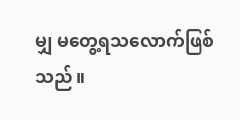မျှ မတွေ့ရသလောက်ဖြစ်သည်။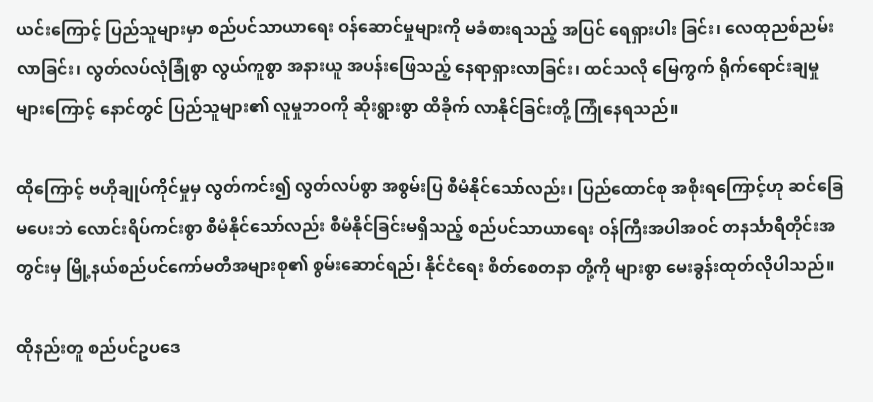ယင်းကြောင့် ပြည်သူများမှာ စည်ပင်သာယာရေး ဝန်ဆောင်မှုများကို မခံစားရသည့် အပြင် ရေရှားပါး ခြင်း၊ လေထုညစ်ညမ်းလာခြင်း၊ လွတ်လပ်လုံခြုံစွာ လွယ်ကူစွာ အနားယူ အပန်းဖြေသည့် နေရာရှားလာခြင်း၊ ထင်သလို မြေကွက် ရိုက်ရောင်းချမှုများကြောင့် နောင်တွင် ပြည်သူများ၏ လူမှုဘဝကို ဆိုးရွားစွာ ထိခိုက် လာနိုင်ခြင်းတို့ ကြုံနေရသည်။

ထိုကြောင့် ဗဟိုချုပ်ကိုင်မှုမှ လွတ်ကင်း၍ လွတ်လပ်စွာ အစွမ်းပြ စီမံနိုင်သော်လည်း၊ ပြည်ထောင်စု အစိုးရကြောင့်ဟု ဆင်ခြေမပေးဘဲ လောင်းရိပ်ကင်းစွာ စီမံနိုင်သော်လည်း စီမံနိုင်ခြင်းမရှိသည့် စည်ပင်သာယာရေး ဝန်ကြီးအပါအဝင် တနင်္သာရီတိုင်းအတွင်းမှ မြို့နယ်စည်ပင်ကော်မတီအများစု၏ စွမ်းဆောင်ရည်၊ နိုင်ငံရေး စိတ်စေတနာ တို့ကို များစွာ မေးခွန်းထုတ်လိုပါသည်။

ထိုနည်းတူ စည်ပင်ဥပဒေ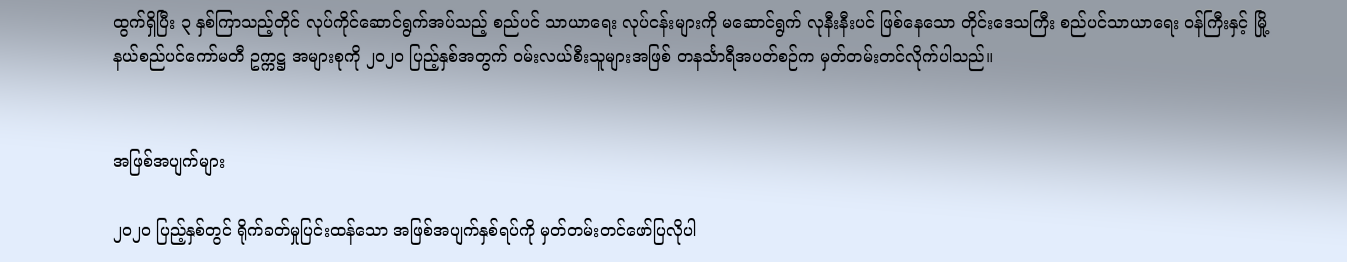ထွက်ရှိပြီး ၃ နှစ်ကြာသည့်တိုင် လုပ်ကိုင်ဆောင်ရွက်အပ်သည့် စည်ပင် သာယာရေး လုပ်ငန်းများကို မဆောင်ရွက် လုနီးနီးပင် ဖြစ်နေသော တိုင်းဒေသကြီး စည်ပင်သာယာရေး ဝန်ကြီးနှင့် မြို့နယ်စည်ပင်ကော်မတီ ဥက္ကဋ္ဌ အများစုကို ၂၀၂၀ ပြည့်နှစ်အတွက် ဝမ်းလယ်စီးသူများအဖြစ် တနင်္သာရီအပတ်စဉ်က မှတ်တမ်းတင်လိုက်ပါသည်။


အဖြစ်အပျက်များ

၂၀၂၀ ပြည့်နှစ်တွင် ရိုက်ခတ်မှုပြင်းထန်သော အဖြစ်အပျက်နှစ်ရပ်ကို မှတ်တမ်းတင်ဖော်ပြလိုပါ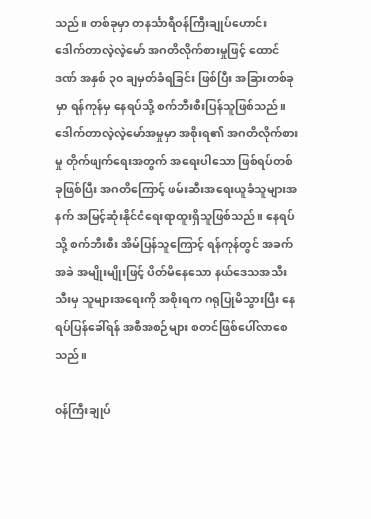သည်။ တစ်ခုမှာ တနင်္သာရီဝန်ကြီးချုပ်ဟောင်း ဒေါက်တာလဲ့လဲ့မော် အဂတိလိုက်စားမှုဖြင့် ထောင်ဒဏ် အနှစ် ၃၀ ချမှတ်ခံရခြင်း ဖြစ်ပြီး အခြားတစ်ခုမှာ ရန်ကုန်မှ နေရပ်သို့ စက်ဘီးစီးပြန်သူဖြစ်သည်။ ဒေါက်တာလဲ့လဲ့မော်အမှုမှာ အစိုးရ၏ အဂတိလိုက်စားမှု တိုက်ဖျက်ရေးအတွက် အရေးပါသော ဖြစ်ရပ်တစ်ခုဖြစ်ပြီး အဂတိကြောင့် ဖမ်းဆီးအရေးယူခံသူများအနက် အမြင့်ဆုံးနိုင်ငံရေးရာထူးရှိသူဖြစ်သည်။ နေရပ်သို့ စက်ဘီးစီး အိမ်ပြန်သူကြောင့် ရန်ကုန်တွင် အခက်အခဲ အမျိုးမျိုးဖြင့် ပိတ်မိနေသော နယ်ဒေသအသီးသီးမှ သူများအရေးကို အစိုးရက ဂရုပြုမိသွားပြီး နေရပ်ပြန်ခေါ်ရန် အစီအစဉ်များ စတင်ဖြစ်ပေါ်လာစေသည်။

၀န်ကြီးချုပ်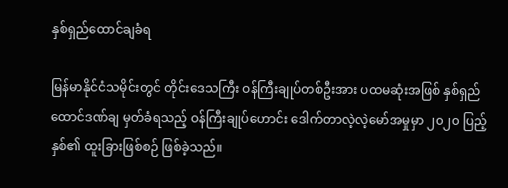နှစ်ရှည်ထောင်ချခံရ

မြန်မာနိုင်ငံသမိုင်းတွင် တိုင်းဒေသကြီး ဝန်ကြီးချုပ်တစ်ဦးအား ပထမဆုံးအဖြစ် နှစ်ရှည်ထောင်ဒဏ်ချ မှတ်ခံရသည့် ဝန်ကြီးချုပ်ဟောင်း ဒေါက်တာလဲ့လဲ့မော်အမှုမှာ ၂၀၂၀ ပြည့်နှစ်၏ ထူးခြားဖြစ်စဉ် ဖြစ်ခဲ့သည်။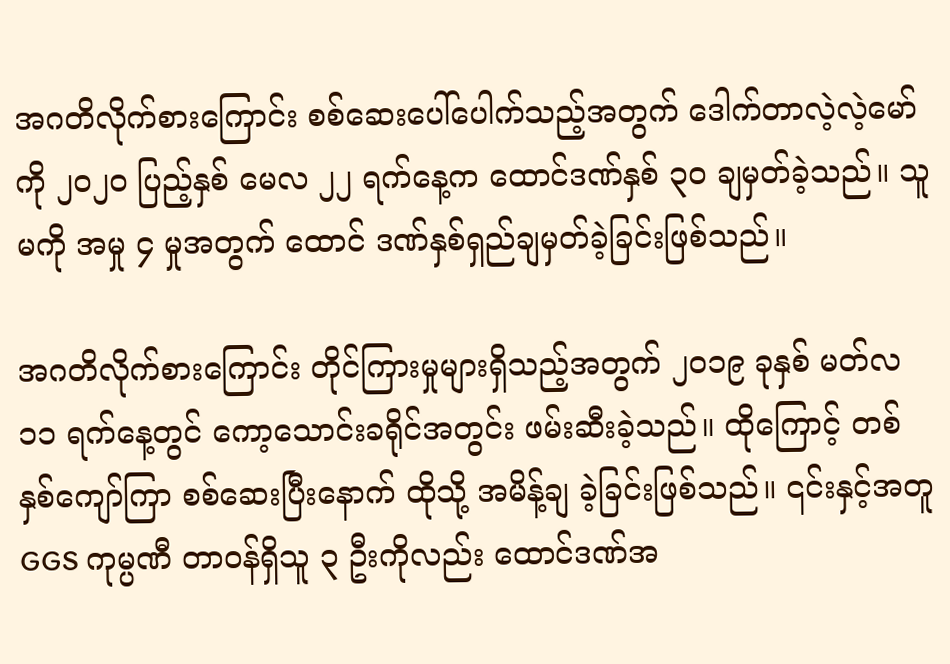အဂတိလိုက်စားကြောင်း စစ်ဆေးပေါ်ပေါက်သည့်အတွက် ဒေါက်တာလဲ့လဲ့မော်ကို ၂၀၂၀ ပြည့်နှစ် မေလ ၂၂ ရက်နေ့က ထောင်ဒဏ်နှစ် ၃၀ ချမှတ်ခဲ့သည်။ သူမကို အမှု ၄ မှုအတွက် ထောင် ဒဏ်နှစ်ရှည်ချမှတ်ခဲ့ခြင်းဖြစ်သည်။

အဂတိလိုက်စားကြောင်း တိုင်ကြားမှုများရှိသည့်အတွက် ၂၀၁၉ ခုနှစ် မတ်လ ၁၁ ရက်နေ့တွင် ကော့သောင်းခရိုင်အတွင်း ဖမ်းဆီးခဲ့သည်။ ထိုကြောင့် တစ်နှစ်ကျော်ကြာ စစ်ဆေးပြီးနောက် ထိုသို့ အမိန့်ချ ခဲ့ခြင်းဖြစ်သည်။ ၎င်းနှင့်အတူ GGS ကုမ္ပဏီ တာဝန်ရှိသူ ၃ ဦးကိုလည်း ထောင်ဒဏ်အ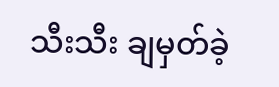သီးသီး ချမှတ်ခဲ့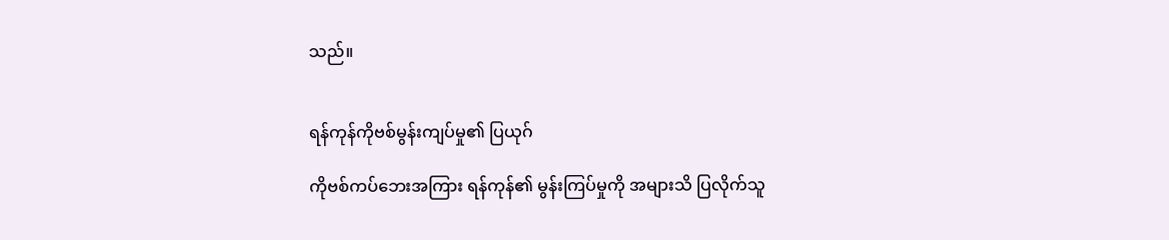သည်။


ရန်ကုန်ကိုဗစ်မွန်းကျပ်မှု၏ ပြယုဂ်

ကိုဗစ်ကပ်ဘေးအကြား ရန်ကုန်၏ မွန်းကြပ်မှုကို အများသိ ပြလိုက်သူ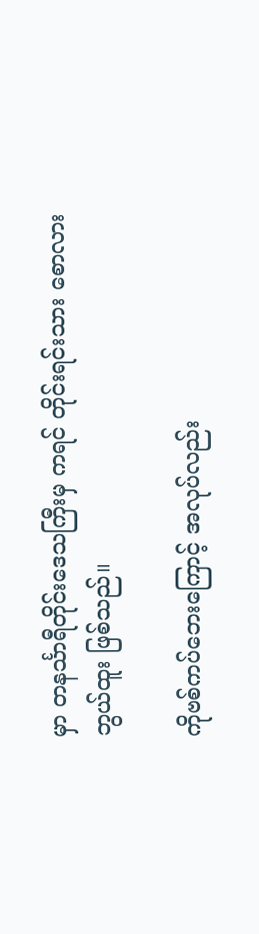မှာ တနင်္သာရီတိုင်းဒေသကြီးမှ ကရင် တိုင်းရင်းသား စောလားဘွယ်ထူး ဖြစ်သည်။

ကိုဗစ်ကပ်ဘေးကြောင့် အလုပ်လည်း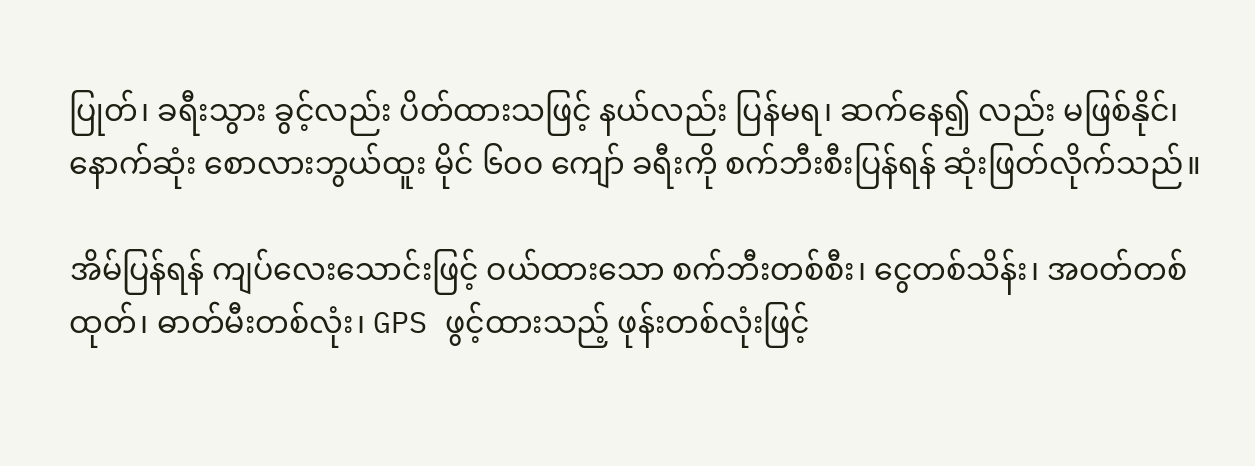ပြုတ်၊ ခရီးသွား ခွင့်လည်း ပိတ်ထားသဖြင့် နယ်လည်း ပြန်မရ၊ ဆက်နေ၍ လည်း မဖြစ်နိုင်၊ နောက်ဆုံး စောလားဘွယ်ထူး မိုင် ၆၀ဝ ကျော် ခရီးကို စက်ဘီးစီးပြန်ရန် ဆုံးဖြတ်လိုက်သည်။

အိမ်ပြန်ရန် ကျပ်လေးသောင်းဖြင့် ဝယ်ထားသော စက်ဘီးတစ်စီး၊ ငွေတစ်သိန်း၊ အဝတ်တစ်ထုတ်၊ ဓာတ်မီးတစ်လုံး၊ GPS ဖွင့်ထားသည့် ဖုန်းတစ်လုံးဖြင့်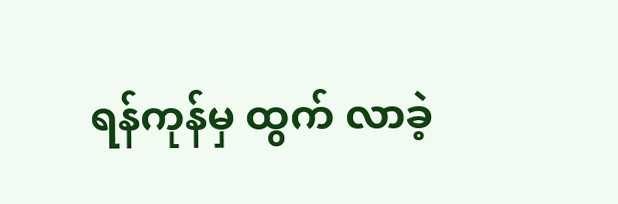ရန်ကုန်မှ ထွက် လာခဲ့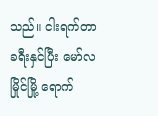သည်။ ငါးရက်တာ ခရီးနှင်ပြီး မော်လမြိုင်မြို့ ရောက်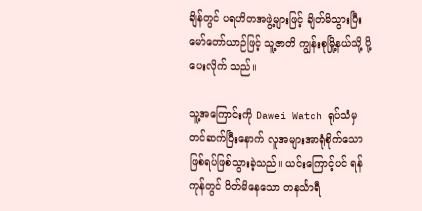ချိန်တွင် ပရဟိတအဖွဲ့များဖြင့် ချိတ်မိသွားပြီး မော်တော်ယာဉ်ဖြင့် သူ့ဇာတိ ကျွန်းစုမြို့နယ်သို့ ပို့ပေးလိုက် သည်။

သူ့အကြောင်းကို Dawei Watch ရုပ်သံမှ တင်ဆက်ပြီးနောက် လူအများအာရုံစိုက်သော ဖြစ်ရပ်ဖြစ်သွားခဲ့သည်။ ယင်းကြောင့်ပင် ရန်ကုန်တွင် ပိတ်မိနေသော တနင်္သာရီ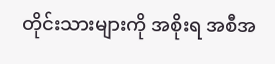တိုင်းသားများကို အစိုးရ အစီအ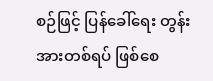စဉ်ဖြင့် ပြန်ခေါ်ရေး တွန်းအားတစ်ရပ် ဖြစ်စေ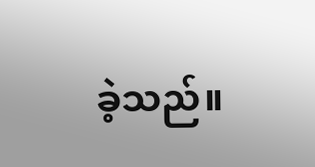ခဲ့သည်။